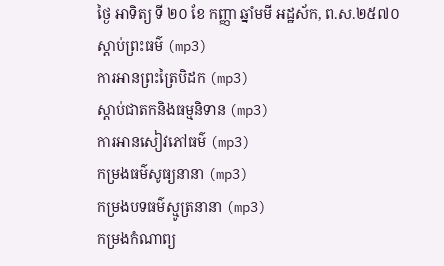ថ្ងៃ អាទិត្យ ទី ២០ ខែ កញ្ញា ឆ្នាំមមី អដ្ឋស័ក, ព.ស.២៥៧០
ស្តាប់ព្រះធម៌ (mp3)
ការអានព្រះត្រៃបិដក (mp3)
ស្តាប់ជាតកនិងធម្មនិទាន (mp3)
ការអានសៀវភៅធម៌ (mp3)
កម្រងធម៌សូធ្យនានា (mp3)
កម្រងបទធម៌ស្មូត្រនានា (mp3)
កម្រងកំណាព្យ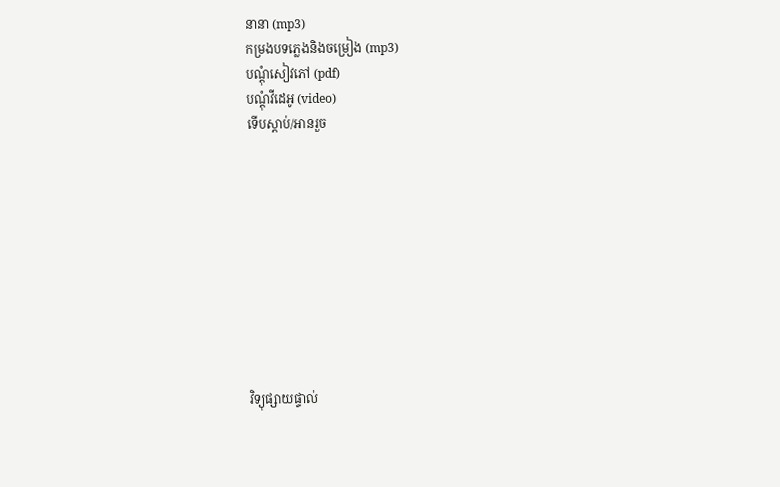នានា (mp3)
កម្រងបទភ្លេងនិងចម្រៀង (mp3)
បណ្តុំសៀវភៅ (pdf)
បណ្តុំវីដេអូ (video)
ទើបស្តាប់/អានរួច










វិទ្យុផ្សាយផ្ទាល់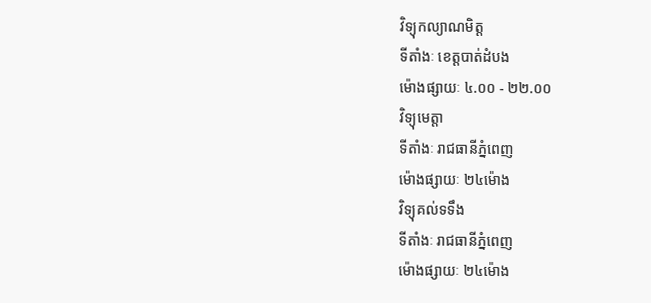វិទ្យុកល្យាណមិត្ត
ទីតាំងៈ ខេត្តបាត់ដំបង
ម៉ោងផ្សាយៈ ៤.០០ - ២២.០០
វិទ្យុមេត្តា
ទីតាំងៈ រាជធានីភ្នំពេញ
ម៉ោងផ្សាយៈ ២៤ម៉ោង
វិទ្យុគល់ទទឹង
ទីតាំងៈ រាជធានីភ្នំពេញ
ម៉ោងផ្សាយៈ ២៤ម៉ោង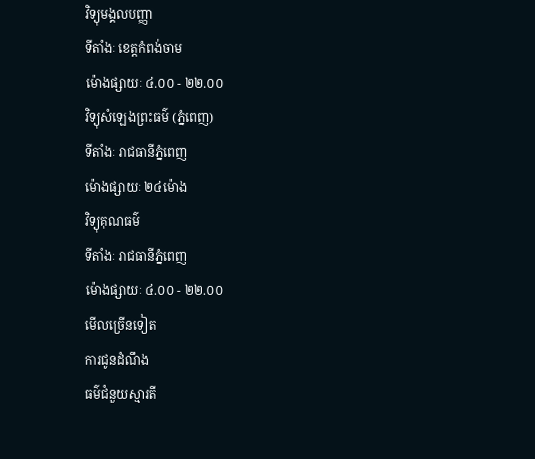វិទ្យុមង្គលបញ្ញា
ទីតាំងៈ ខេត្តកំពង់ចាម
ម៉ោងផ្សាយៈ ៤.០០ - ២២.០០
វិទ្យុសំឡេងព្រះធម៌ (ភ្នំពេញ)
ទីតាំងៈ រាជធានីភ្នំពេញ
ម៉ោងផ្សាយៈ ២៤ម៉ោង
វិទ្យុគុណធម៌
ទីតាំងៈ រាជធានីភ្នំពេញ
ម៉ោងផ្សាយៈ ៤.០០ - ២២.០០
មើលច្រើនទៀត
ការជូនដំណឹង
ធម៌ជំនួយស្មារតី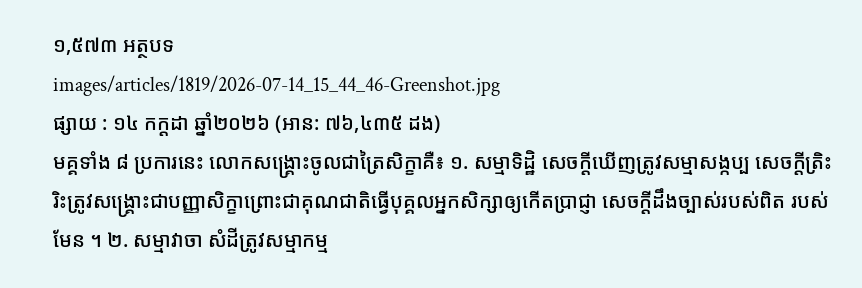១,៥៧៣ អត្ថបទ
images/articles/1819/2026-07-14_15_44_46-Greenshot.jpg
ផ្សាយ : ១៤ កក្តដា ឆ្នាំ២០២៦ (អាន: ៧៦,៤៣៥ ដង)
មគ្គទាំង ៨ ប្រការនេះ លោកសង្គ្រោះចូលជាត្រៃសិក្ខាគឺ៖ ១. សម្មាទិដ្ឋិ សេចក្ដីឃើញត្រូវសម្មាសង្កប្ប សេចក្ដីត្រិះរិះត្រូវសង្គ្រោះជាបញ្ញាសិក្ខាព្រោះជាគុណជាតិធ្វើបុគ្គលអ្នកសិក្សាឲ្យកើតប្រាជ្ញា សេចក្ដីដឹងច្បាស់របស់ពិត របស់មែន ។ ២. សម្មាវាចា សំដីត្រូវសម្មាកម្ម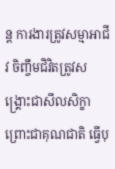ន្ត ការងារត្រូវសម្មាអាជីវ ចិញ្ចឹមជិវិតត្រូវសង្គ្រោះជាសីលសិក្ខា ព្រោះជាគុណជាតិ ធ្វើបុ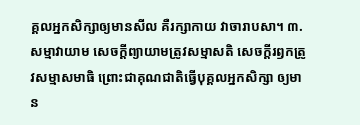គ្គលអ្នកសិក្សាឲ្យមានសីល គឺរក្សាកាយ វាចារាបសា។ ៣. សម្មាវាយាម សេចក្ដីព្យាយាមត្រូវសម្មាសតិ សេចក្ដីរឭកត្រូវសម្មាសមាធិ ព្រោះជាគុណជាតិធ្វើបុគ្គលអ្នកសិក្សា ឲ្យមាន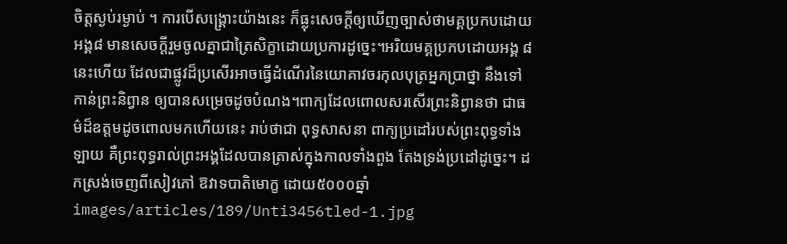ចិត្តស្ងប់រម្ងាប់ ។ ការបើសង្គ្រោះយ៉ាងនេះ ក៏ធ្លុះសេចក្ដីឲ្យឃើញច្បាស់ថាមគ្គប្រកបដោយអង្គ៨ មានសេចក្ដីរួមចូលគ្នាជាត្រៃសិក្ខាដោយប្រការដូច្នេះ។អរិយមគ្គប្រកបដោយអង្គ ៨ នេះហើយ ដែលជាផ្លូវដ៏ប្រសើរអាចធ្វើដំណើរនៃយោគាវចរកុលបុត្រអ្នកប្រាថ្នា នឹងទៅកាន់ព្រះនិព្វាន ឲ្យបានសម្រេចដូចបំណង។ពាក្យដែលពោលសរសើរព្រះនិព្វានថា ជាធម៌ដ៏ឧត្ដមដូចពោលមកហើយនេះ រាប់ថាជា ពុទ្ធសាសនា ពាក្យប្រដៅរបស់ព្រះពុទ្ធទាំងឡាយ គឺព្រះពុទ្ធរាល់ព្រះអង្គដែលបានត្រាស់ក្នុងកាលទាំងពួង តែងទ្រង់ប្រដៅដូច្នេះ។ ដកស្រង់ចេញពីសៀវភៅ ឱវាទបាតិមោក្ខ ដោយ៥០០០ឆ្នាំ
images/articles/189/Unti3456tled-1.jpg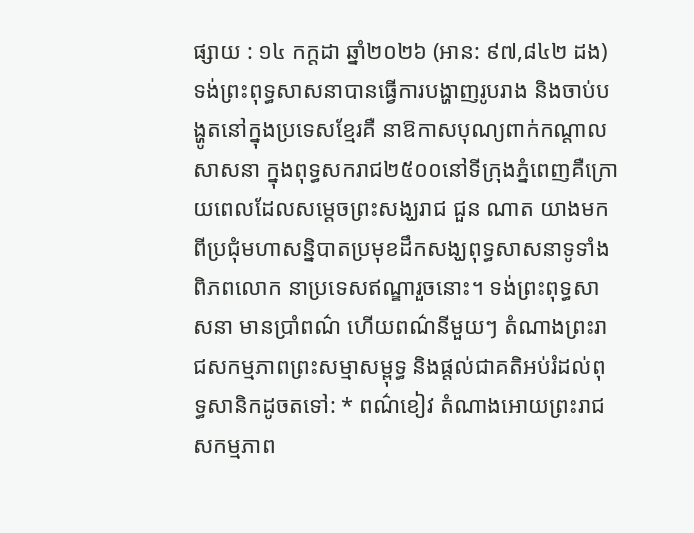ផ្សាយ : ១៤ កក្តដា ឆ្នាំ២០២៦ (អាន: ៩៧,៨៤២ ដង)
ទង់ព្រះពុទ្ធសាសនាបានធ្វើការបង្ហាញរូបរាង និងចាប់បង្ហូតនៅក្នុងប្រទេសខ្មែរគឺ នាឱកាសបុណ្យពាក់កណ្តាលសាសនា ក្នុងពុទ្ធសករាជ២៥០០នៅទីក្រុងភ្នំពេញគឺក្រោយពេលដែលសម្តេចព្រះសង្ឃរាជ ជួន ណាត យាងមកពីប្រជុំមហាសន្និបាតប្រមុខដឹកសង្ឃពុទ្ធសាសនាទូទាំងពិភពលោក នាប្រទេសឥណ្ឌារួចនោះ។ ទង់ព្រះពុទ្ធសាសនា មានប្រាំពណ៌ ហើយពណ៌នីមួយៗ តំណាងព្រះរាជសកម្មភាពព្រះសម្មាសម្ពុទ្ធ និងផ្តល់ជាគតិអប់រំដល់ពុទ្ធសានិកដូចតទៅ: * ពណ៌ខៀវ តំណាងអោយព្រះរាជសកម្មភាព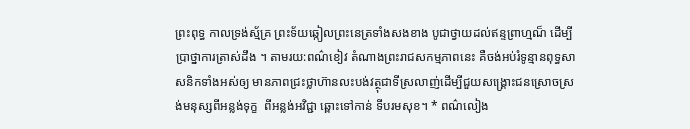ព្រះពុទ្ធ កាលទ្រង់ស្ម័គ្រ ព្រះទ័យឆ្កៀលព្រះនេត្រទាំងសងខាង បូជាថ្វាយដល់ឥន្ទព្រាហ្មណ៏ ដើម្បីប្រាថ្នាការត្រាស់ដឹង ។ តាមរយ:ពណ៌ខៀវ តំណាងព្រះរាជសកម្មភាពនេះ គឺចង់អប់រំទូន្មានពុទ្ធសាសនិកទាំងអស់ឲ្យ មានភាពជ្រះថ្លាហ៊ានលះបង់វត្ថុជាទីស្រលាញ់ដើម្បីជួយសង្គ្រោះជនស្រោចស្រង់មនុស្សពីអន្លង់ទុក្ខ  ពីអន្លង់អវិជ្ជា ឆ្ពោះទៅកាន់ ទីបរមសុខ។ * ពណ៌លៀង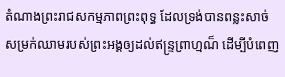តំណាងព្រះរាជសកម្មភាពព្រះពុទ្ធ ដែលទ្រង់បានពន្លះសាច់ សម្រក់ឈាមរបស់ព្រះអង្គឲ្យដល់ឥន្ទ្រព្រាហ្មណ៏ ដើម្បីបំពេញ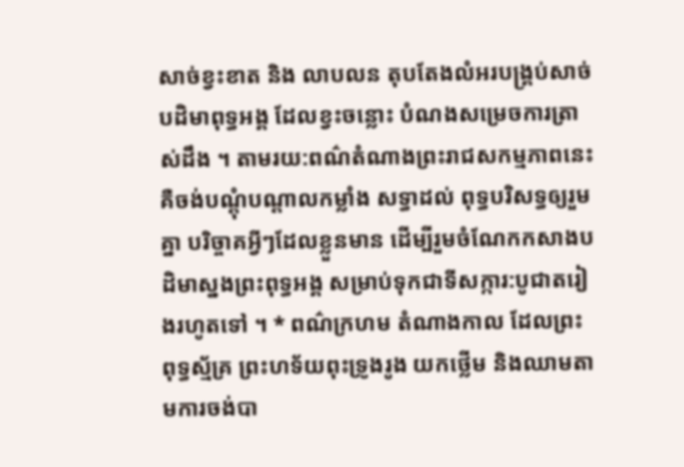សាច់ខ្វះខាត និង លាបលន តុបតែងលំអរបង្គ្រប់សាច់បដិមាពុទ្ធអង្គ ដែលខ្វះចន្លោះ បំណងសម្រេចការត្រាស់ដឹង ។ តាមរយ:ពណ៌តំណាងព្រះរាជសកម្មភាពនេះ គឺចង់បណ្តុំបណ្តាលកម្លាំង សទ្ធាដល់ ពុទ្ធបរិសទ្ធឲ្យរួមគ្នា បរិច្ចាគអ្វីៗដែលខ្លួនមាន ដើម្បីរួមចំណែកកសាងបដិមាស្នងព្រះពុទ្ធអង្គ សម្រាប់ទុកជាទីសក្ការ:បូជាតរៀងរហូតទៅ ។ * ពណ៌ក្រហម តំណាងកាល ដែលព្រះពុទ្ធស្ម័គ្រ ព្រះហទ័យពុះទ្រូងរូង យកថ្លើម និងឈាមតាមការចង់បា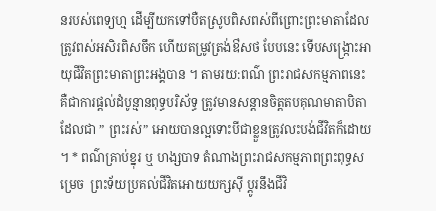នរបស់ពេទ្យហ្ម ដើម្បីយកទៅបឺតស្រូបពិសពស់ពីព្រោះព្រះមាតាដែលត្រូវពស់អសិរពិសចឹក ហើយតម្រូវត្រង់ឳសថ បែបនេះ ទើបសង្ក្រោះអាយុជីវិតព្រះមាតាព្រះអង្គបាន ។ តាមរយ:ពណ៌ ព្រះរាជសកម្មភាពនេះ គឺជាការផ្តល់ដំបូន្មានពុទ្ធបរិស័ទ្ធ ត្រូវមានសន្តានចិត្តតបគុណមាតាបិតាដែលជា ” ព្រះរស់” អោយបានល្អទោះបីជាខ្លួនត្រូវលះបង់ជីវិតក៏ដោយ។ * ពណ៌គ្រាប់ខ្នុរ ឬ ហង្សបាទ តំណាងព្រះរាជសកម្មភាពព្រះពុទ្ធសម្រេច  ព្រះទ័យប្រគល់ជីវិតអោយយក្សស៊ី ប្តូរនឹងជីវិ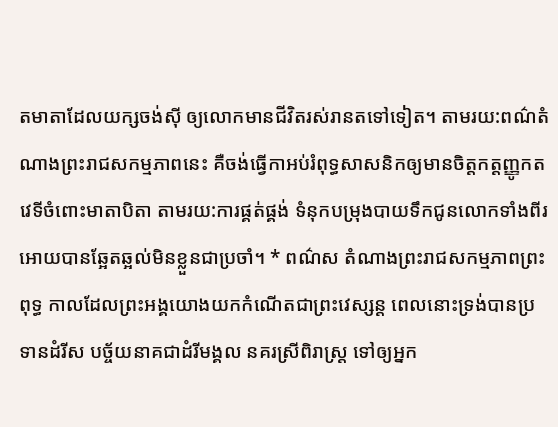តមាតាដែលយក្សចង់ស៊ី ឲ្យលោកមានជីវិតរស់រានតទៅទៀត។ តាមរយ:ពណ៌តំណាងព្រះរាជសកម្មភាពនេះ គឺចង់ធ្វើកាអប់រំពុទ្ធសាសនិកឲ្យមានចិត្តកត្តញ្ញូកតវេទីចំពោះមាតាបិតា តាមរយ:ការផ្គត់ផ្គង់ ទំនុកបម្រុងបាយទឹកជូនលោកទាំងពីរ អោយបានឆ្អែតឆ្អល់មិនខ្លួនជាប្រចាំ។ * ពណ៌ស តំណាងព្រះរាជសកម្មភាពព្រះពុទ្ធ កាលដែលព្រះអង្គយោងយកកំណើតជាព្រះវេស្សន្ត ពេលនោះទ្រង់បានប្រទានដំរីស បច្ច័យនាគជាដំរីមង្គល នគរស្រីពិរាស្រ្ត ទៅឲ្យអ្នក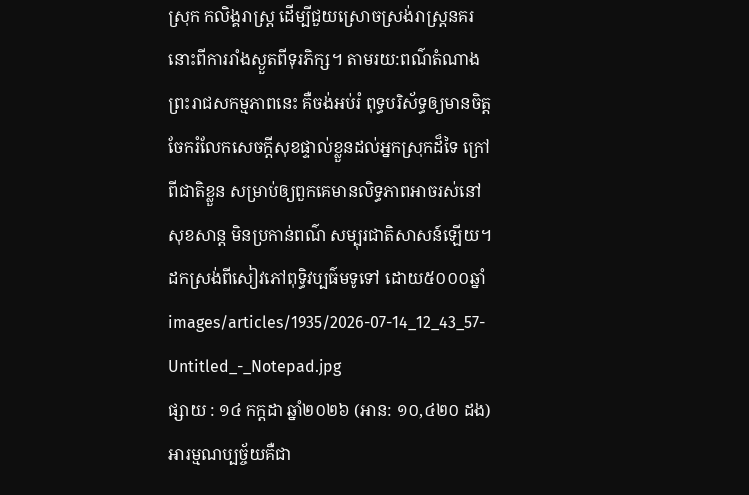ស្រុក កលិង្គរាស្រ្ត ដើម្បីជួយស្រោចស្រង់រាស្រ្តនគរនោះពីការរាំងស្ងួតពីទុរភិក្ស។ តាមរយ:ពណ៌តំណាងព្រះរាជសកម្មភាពនេះ គឺចង់អប់រំ ពុទ្ធបរិស័ទ្ធឲ្យមានចិត្តចែករំលែកសេចក្តីសុខផ្ទាល់ខ្លួនដល់អ្នកស្រុកដ៏ទៃ ក្រៅពីជាតិខ្លួន សម្រាប់ឲ្យពួកគេមានលិទ្ធភាពអាចរស់នៅសុខសាន្ត មិនប្រកាន់ពណ៌ សម្បុរជាតិសាសន៍ឡើយ។ ដកស្រង់ពីសៀវភៅពុទ្ធិវប្បធ៌មទូទៅ ដោយ៥០០០ឆ្នាំ
images/articles/1935/2026-07-14_12_43_57-Untitled_-_Notepad.jpg
ផ្សាយ : ១៤ កក្តដា ឆ្នាំ២០២៦ (អាន: ១០,៤២០ ដង)
អារម្មណប្បច្ច័យគឺជា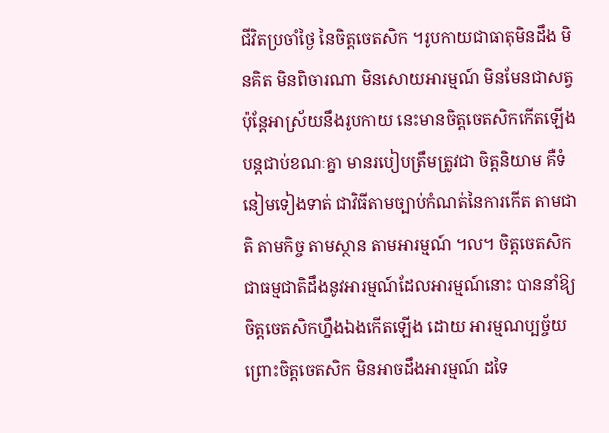ជីវិតប្រចាំថ្ងៃ នៃចិត្តចេតសិក ។រូបកាយជាធាតុមិនដឹង មិនគិត មិនពិចារណា មិនសោយអារម្មណ៍ មិនមែនជាសត្វ ប៉ុន្តែអាស្រ័យនឹងរូបកាយ នេះមានចិត្តចេតសិកកើតឡើងបន្តជាប់ខណៈគ្នា មានរបៀបត្រឹមត្រូវជា ចិត្តនិយាម គឺទំនៀមទៀងទាត់ ជាវិធីតាមច្បាប់កំណត់នៃការកើត តាមជាតិ តាមកិច្ច តាមស្ថាន តាមអារម្មណ៍ ៘ ចិត្តចេតសិកជាធម្មជាតិដឹងនូវអារម្មណ៍ដែលអារម្មណ៍នោះ បាននាំឱ្យចិត្តចេតសិកហ្នឹងឯងកើតឡើង ដោយ អារម្មណប្បច្ច័យ ព្រោះចិត្តចេតសិក មិនអាចដឹងអារម្មណ៍ ដទៃ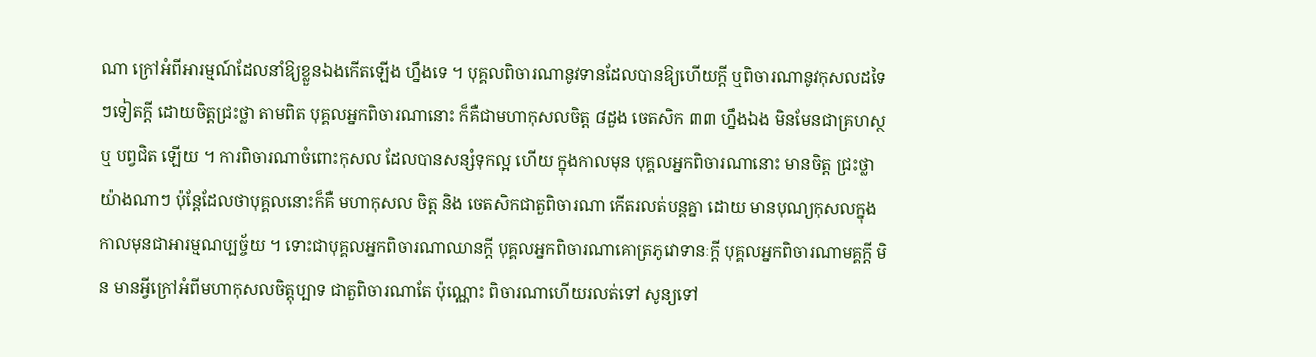ណា ក្រៅអំពីអារម្មណ៍ដែលនាំឱ្យខ្លួនឯងកើតឡើង ហ្នឹងទេ ។ បុគ្គលពិចារណានូវទានដែលបានឱ្យហើយក្តី ឬពិចារណានូវកុសលដទៃៗទៀតក្តី ដោយចិត្តជ្រះថ្លា តាមពិត បុគ្គលអ្នកពិចារណានោះ ក៏គឺជាមហាកុសលចិត្ត ៨ដួង ចេតសិក ៣៣ ហ្នឹងឯង មិនមែនជាគ្រហស្ថ ឬ បព្វជិត ឡើយ ។ ការពិចារណាចំពោះកុសល ដែលបានសន្សំទុកល្អ ហើយ ក្នុងកាលមុន បុគ្គលអ្នកពិចារណានោះ មានចិត្ត ជ្រះថ្លាយ៉ាងណាៗ ប៉ុន្តែដែលថាបុគ្គលនោះក៏គឺ មហាកុសល ចិត្ត និង ចេតសិកជាតួពិចារណា កើតរលត់បន្តគ្នា ដោយ មានបុណ្យកុសលក្នុងកាលមុនជាអារម្មណប្បច្ច័យ ។ ទោះជាបុគ្គលអ្នកពិចារណាឈានក្តី បុគ្គលអ្នកពិចារណាគោត្រភូវោទានៈក្តី បុគ្គលអ្នកពិចារណាមគ្គក្តី មិន មានអ្វីក្រៅអំពីមហាកុសលចិត្តុប្បាទ ជាតួពិចារណាតែ ប៉ុណ្ណោះ ពិចារណាហើយរលត់ទៅ សូន្យទៅ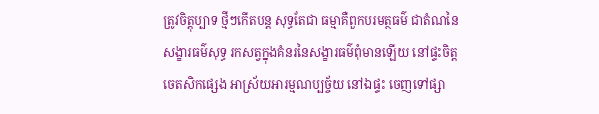ត្រូវចិត្តុប្បាទ ថ្មីៗកើតបន្ត សុទ្ធតែជា ធម្មាគឺពួកបរមត្ថធម៌ ជាតំណនៃ សង្ខារធម៌សុទ្ធ រកសត្វក្នុងគំនរនៃសង្ខារធម៌ពុំមានឡើយ នៅផ្ទះចិត្តចេតសិកផ្សេង អាស្រ័យអារម្មណប្បច្ច័យ នៅឯផ្ទះ ចេញទៅផ្សា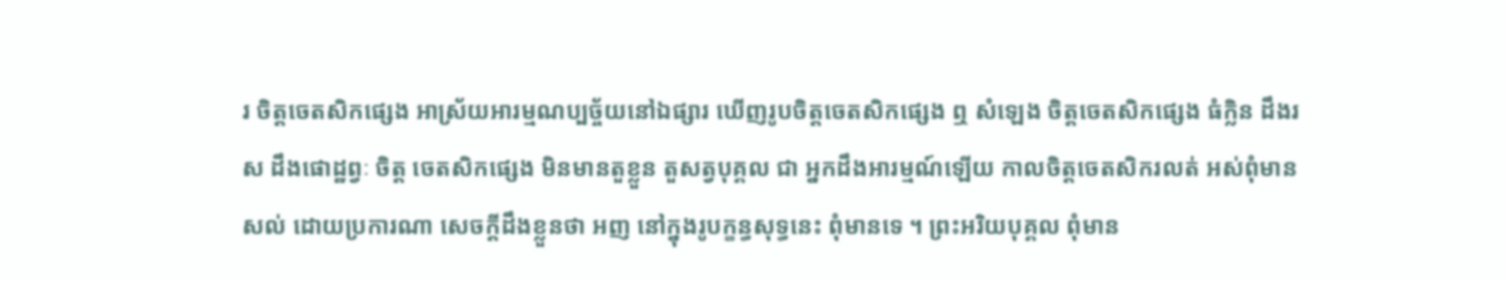រ ចិត្តចេតសិកផ្សេង អាស្រ័យអារម្មណប្បច្ច័យនៅឯផ្សារ ឃើញរូបចិត្តចេតសិកផ្សេង ឮ សំឡេង ចិត្តចេតសិកផ្សេង ធំក្លិន ដឹងរស ដឹងផោដ្ឋព្វៈ ចិត្ត ចេតសិកផ្សេង មិនមានតួខ្លួន តួសត្វបុគ្គល ជា អ្នកដឹងអារម្មណ៍ឡើយ កាលចិត្តចេតសិករលត់ អស់ពុំមានសល់ ដោយប្រការណា សេចក្តីដឹងខ្លួនថា អញ នៅក្នុងរូបក្ខន្ធសុទ្ធនេះ ពុំមានទេ ។ ព្រះអរិយបុគ្គល ពុំមាន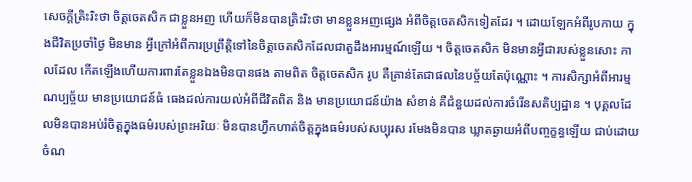សេចក្តីត្រិះរិះថា ចិត្តចេតសិក ជាខ្លួនអញ ហើយក៏មិនបានត្រិះរិះថា មានខ្លួនអញផ្សេង អំពីចិត្តចេតសិកទៀតដែរ ។ ដោយឡែកអំពីរូបកាយ ក្នុងជីវិតប្រចាំថ្ងៃ មិនមាន អ្វីក្រៅអំពីការប្រព្រឹត្តិទៅនៃចិត្តចេតសិកដែលជាតួដឹងអារម្មណ៍ឡើយ ។ ចិត្តចេតសិក មិនមានអ្វីជារបស់ខ្លួនសោះ កាលដែល កើតឡើងហើយការពារតែខ្លួនឯងមិនបានផង តាមពិត ចិត្តចេតសិក រូប គឺគ្រាន់តែជាផលនៃបច្ច័យតែប៉ុណ្ណោះ ។ ការសិក្សាអំពីអារម្មណប្បច្ច័យ មានប្រយោជន៍ធំ ធេងដល់ការយល់អំពីជីវិតពិត និង មានប្រយោជន៍យ៉ាង សំខាន់ គឺជំនួយដល់ការចំរើនសតិប្បដ្ឋាន ។ បុគ្គលដែលមិនបានអប់រំចិត្តក្នុងធម៌របស់ព្រះអរិយៈ មិនបានហ្វឹកហាត់ចិត្តក្នុងធម៌របស់សប្បុរស រមែងមិនបាន ឃ្លាតឆ្ងាយអំពីបញ្ចក្ខន្ធឡើយ ជាប់ដោយចំណ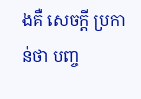ងគឺ សេចក្តី ប្រកាន់ថា បញ្ច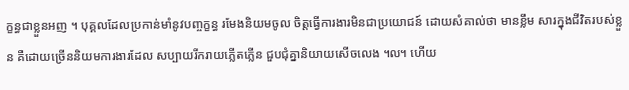ក្ខន្ធជាខ្លួនអញ ។ បុគ្គលដែលប្រកាន់មាំនូវបញ្ចក្ខន្ធ រមែងនិយមចូល ចិត្តធ្វើការងារមិនជាប្រយោជន៍ ដោយសំគាល់ថា មានខ្លឹម សារក្នុងជីវិតរបស់ខ្លួន គឺដោយច្រើននិយមការងារដែល សប្បាយរីករាយភ្លើតភ្លើន ជួបជុំគ្នានិយាយសើចលេង ៘ ហើយ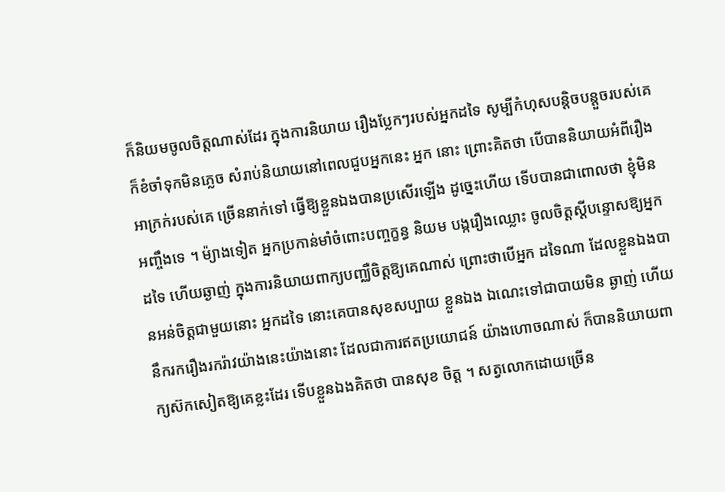ក៏និយមចូលចិត្តណាស់ដែរ ក្នុងការនិយាយ រឿងប្លែកៗរបស់អ្នកដទៃ សូម្បីកំហុសបន្តិចបន្តួចរបស់គេ ក៏ខំចាំទុកមិនភ្លេច សំរាប់និយាយនៅពេលជួបអ្នកនេះ អ្នក នោះ ព្រោះគិតថា បើបាននិយាយអំពីរឿងអាក្រក់របស់គេ ច្រើននាក់ទៅ ធ្វើឱ្យខ្លួនឯងបានប្រសើរឡើង ដូច្នេះហើយ ទើបបានជាពោលថា ខ្ញុំមិនអញ្ចឹងទេ ។ ម៉្យាងទៀត អ្នកប្រកាន់មាំចំពោះបញ្ចក្ខន្ធ និយម បង្ករឿងឈ្លោះ ចូលចិត្តស្តីបន្ទោសឱ្យអ្នកដទៃ ហើយឆ្ងាញ់ ក្នុងការនិយាយពាក្យបញ្ឈឺចិត្តឱ្យគេណាស់ ព្រោះថាបើអ្នក ដទៃណា ដែលខ្លួនឯងបានអន់ចិត្តជាមួយនោះ អ្នកដទៃ នោះគេបានសុខសប្បាយ ខ្លួនឯង ឯណេះទៅជាបាយមិន ឆ្ងាញ់ ហើយនឹករករឿងរករ៉ាវយ៉ាងនេះយ៉ាងនោះ ដែលជាការឥតប្រយោជន៍ យ៉ាងហោចណាស់ ក៏បាននិយាយពាក្យស៊កសៀតឱ្យគេខ្លះដែរ ទើបខ្លួនឯងគិតថា បានសុខ ចិត្ត ។ សត្វលោកដោយច្រើន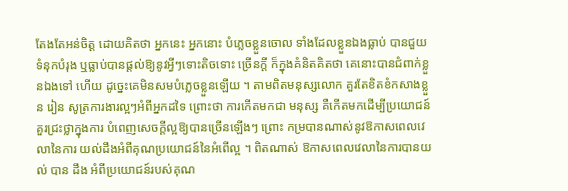តែងតែអន់ចិត្ត ដោយគិតថា អ្នកនេះ អ្នកនោះ បំភ្លេចខ្លួនចោល ទាំងដែលខ្លួនឯងធ្លាប់ បានជួយទំនុកបំរុង ឬធ្លាប់បានផ្តល់ឱ្យនូវអ្វីៗទោះតិចទោះ ច្រើនក្តី ក៏ក្នុងគំនិតគិតថា គេនោះបានជំពាក់ខ្លួនឯងទៅ ហើយ ដូច្នេះគេមិនសមបំភ្លេចខ្លួនឡើយ ។ តាមពិតមនុស្សលោក គួរតែខិតខំកសាងខ្លួន រៀន សូត្រការងារល្អៗអំពីអ្នកដទៃ ព្រោះថា ការកើតមកជា មនុស្ស គឺកើតមកដើម្បីប្រយោជន៍ គួរជ្រះថ្លាក្នុងការ បំពេញសេចក្តីល្អឱ្យបានច្រើនឡើងៗ ព្រោះ កម្របានណាស់នូវឱកាសពេលវេលានៃការ យល់ដឹងអំពីគុណប្រយោជន៍នៃអំពើល្អ ។ ពិតណាស់ ឱកាសពេលវេលានៃការបានយល់ បាន ដឹង អំពីប្រយោជន៍របស់គុណ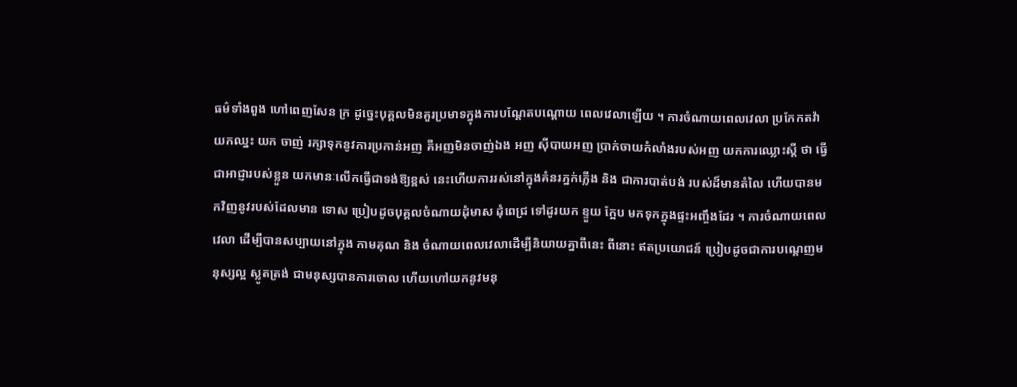ធម៌ទាំងពួង ហៅពេញសែន ក្រ ដូច្នេះបុគ្គលមិនគួរប្រមាទក្នុងការបណ្តែតបណ្តោយ ពេលវេលាឡើយ ។ ការចំណាយពេលវេលា ប្រកែកតវ៉ា យកឈ្នះ យក ចាញ់ រក្សាទុកនូវការប្រកាន់អញ គឺអញមិនចាញ់ឯង អញ ស៊ីបាយអញ ប្រាក់ចាយកំលាំងរបស់អញ យកការឈ្លោះស្តី ថា ធ្វើជាអាជ្ញារបស់ខ្លួន យកមានៈលើកធ្វើជាទង់ឱ្យខ្ពស់ នេះហើយការរស់នៅក្នុងគំនរភ្នក់ភ្លើង និង ជាការបាត់បង់ របស់ដ៏មានតំលៃ ហើយបានមកវិញនូវរបស់ដែលមាន ទោស ប្រៀបដូចបុគ្គលចំណាយដុំមាស ដុំពេជ្រ ទៅដូរយក ខ្ទួយ ក្អែប មកទុកក្នុងផ្ទះអញ្ចឹងដែរ ។ ការចំណាយពេលវេលា ដើម្បីបានសប្បាយនៅក្នុង កាមគុណ និង ចំណាយពេលវេលាដើម្បីនិយាយគ្នាពីនេះ ពីនោះ ឥតប្រយោជន៍ ប្រៀបដូចជាការបណ្តេញមនុស្សល្អ ស្លូតត្រង់ ជាមនុស្សបានការចោល ហើយហៅយកនូវមនុ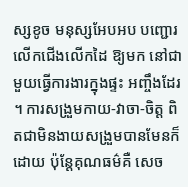ស្សខូច មនុស្សអែបអប បញ្ជោរលើកជើងលើកដៃ ឱ្យមក នៅជាមួយធ្វើការងារក្នុងផ្ទះ អញ្ចឹងដែរ ។ ការសង្រួមកាយ-វាចា-ចិត្ត ពិតជាមិនងាយសង្រួមបានមែនក៏ដោយ ប៉ុន្តែគុណធម៌គឺ សេច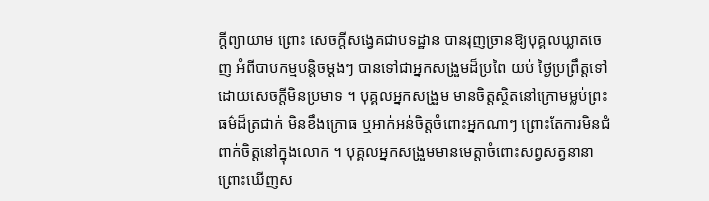ក្តីព្យាយាម ព្រោះ សេចក្តីសង្វេគជាបទដ្ឋាន បានរុញច្រានឱ្យបុគ្គលឃ្លាតចេញ អំពីបាបកម្មបន្តិចម្តងៗ បានទៅជាអ្នកសង្រួមដ៏ប្រពៃ យប់ ថ្ងៃប្រព្រឹត្តទៅដោយសេចក្តីមិនប្រមាទ ។ បុគ្គលអ្នកសង្រួម មានចិត្តស្ថិតនៅក្រោមម្លប់ព្រះ ធម៌ដ៏ត្រជាក់ មិនខឹងក្រោធ ឬអាក់អន់ចិត្តចំពោះអ្នកណាៗ ព្រោះតែការមិនជំពាក់ចិត្តនៅក្នុងលោក ។ បុគ្គលអ្នកសង្រួមមានមេត្តាចំពោះសព្វសត្វនានា ព្រោះឃើញស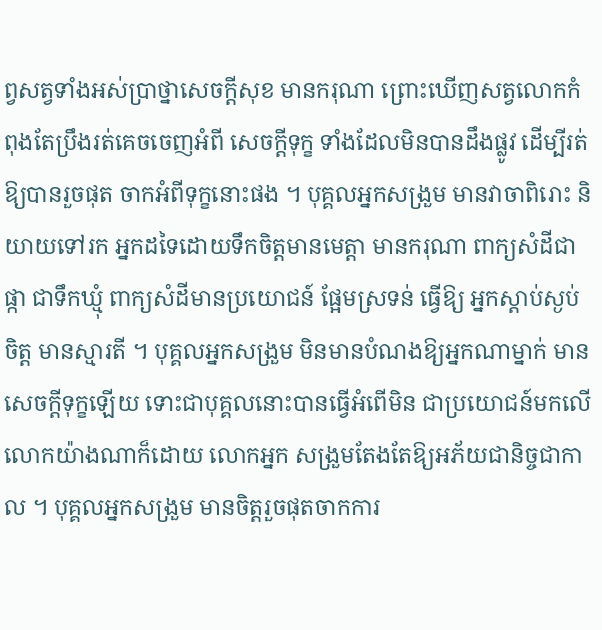ព្វសត្វទាំងអស់ប្រាថ្នាសេចក្តីសុខ មានករុណា ព្រោះឃើញសត្វលោកកំពុងតែប្រឹងរត់គេចចេញអំពី សេចក្តីទុក្ខ ទាំងដែលមិនបានដឹងផ្លូវ ដើម្បីរត់ឱ្យបានរួចផុត ចាកអំពីទុក្ខនោះផង ។ បុគ្គលអ្នកសង្រួម មានវាចាពិរោះ និយាយទៅរក អ្នកដទៃដោយទឹកចិត្តមានមេត្តា មានករុណា ពាក្យសំដីជា ផ្កា ជាទឹកឃ្មុំ ពាក្យសំដីមានប្រយោជន៍ ផ្អែមស្រទន់ ធ្វើឱ្យ អ្នកស្តាប់ស្ងប់ចិត្ត មានស្មារតី ។ បុគ្គលអ្នកសង្រួម មិនមានបំណងឱ្យអ្នកណាម្នាក់ មានសេចក្តីទុក្ខឡើយ ទោះជាបុគ្គលនោះបានធ្វើអំពើមិន ជាប្រយោជន៍មកលើលោកយ៉ាងណាក៏ដោយ លោកអ្នក សង្រួមតែងតែឱ្យអភ័យជានិច្ចជាកាល ។ បុគ្គលអ្នកសង្រួម មានចិត្តរួចផុតចាកការ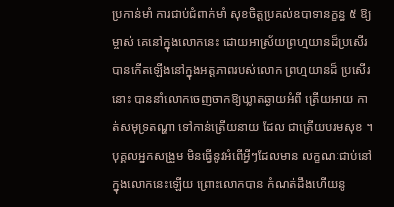ប្រកាន់មាំ ការជាប់ជំពាក់មាំ សុខចិត្តប្រគល់ឧបាទានក្ខន្ធ ៥ ឱ្យម្ចាស់ គេនៅក្នុងលោកនេះ ដោយអាស្រ័យព្រហ្មយានដ៏ប្រសើរ បានកើតឡើងនៅក្នុងអត្តភាពរបស់លោក ព្រហ្មយានដ៏ ប្រសើរនោះ បាននាំលោកចេញចាកឱ្យឃ្លាតឆ្ងាយអំពី ត្រើយអាយ កាត់សមុទ្រតណ្ហា ទៅកាន់ត្រើយនាយ ដែល ជាត្រើយបរមសុខ ។ បុគ្គលអ្នកសង្រួម មិនធ្វើនូវអំពើអ្វីៗដែលមាន លក្ខណៈជាប់នៅក្នុងលោកនេះឡើយ ព្រោះលោកបាន កំណត់ដឹងហើយនូ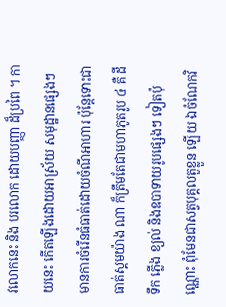វលោកនេះ និង បរលោក ដោយបញ្ញា ដ៏ប្រពៃ ។ កាយនេះ កើតឡើងដោយអាស្រ័យ សមុដ្ឋានផ្សេងៗ មានការចំរើនធំធាត់ដោយចំណីអាហារ ប៉ុន្តែទោះជាធាត់ស្គមយ៉ាង ណា ក៏ត្រឹមតែជាមហាភូតរូប ៤ គឺ ដី ទឹក ភ្លើង ខ្យល់ និងឧបាទាយរូបផ្សេងៗ ទៀតប៉ុណ្ណោះ ពុំមែនជាសត្វបុគ្គលតួខ្លួន ឡើយ ឯចំណែកវិ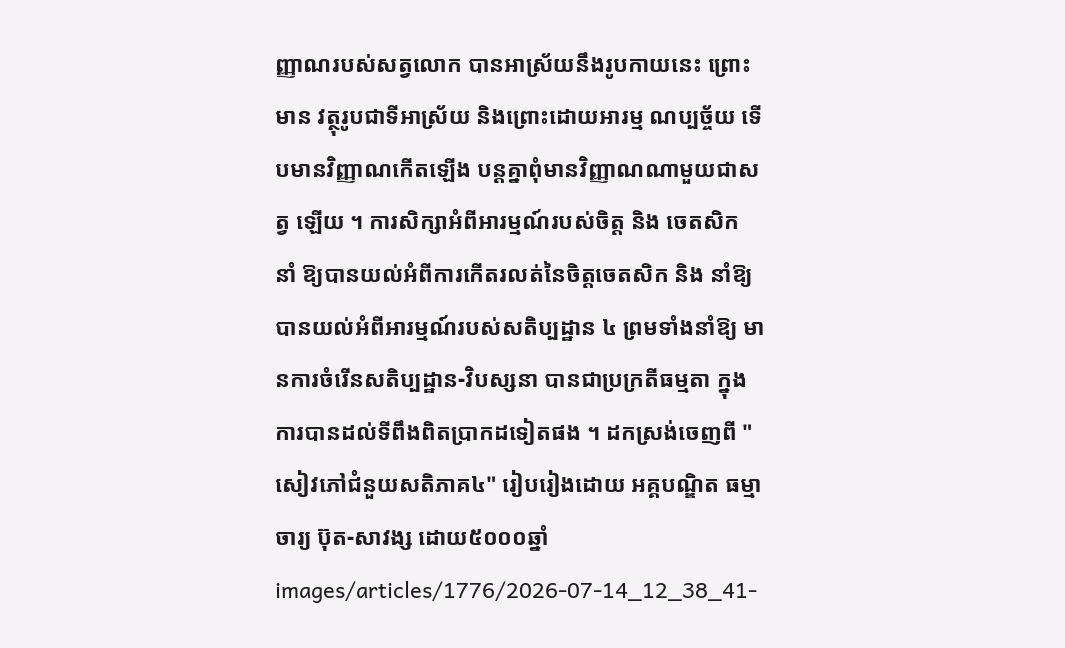ញ្ញាណរបស់សត្វលោក បានអាស្រ័យនឹងរូបកាយនេះ ព្រោះមាន វត្ថុរូបជាទីអាស្រ័យ និងព្រោះដោយអារម្ម ណប្បច្ច័យ ទើបមានវិញ្ញាណកើតឡើង បន្តគ្នាពុំមានវិញ្ញាណណាមួយជាសត្វ ឡើយ ។ ការសិក្សាអំពីអារម្មណ៍របស់ចិត្ត និង ចេតសិក នាំ ឱ្យបានយល់អំពីការកើតរលត់នៃចិត្តចេតសិក និង នាំឱ្យ បានយល់អំពីអារម្មណ៍របស់សតិប្បដ្ឋាន ៤ ព្រមទាំងនាំឱ្យ មានការចំរើនសតិប្បដ្ឋាន-វិបស្សនា បានជាប្រក្រតីធម្មតា ក្នុងការបានដល់ទីពឹងពិតប្រាកដទៀតផង ។ ដកស្រង់ចេញពី "សៀវភៅជំនួយសតិភាគ៤" រៀបរៀងដោយ អគ្គបណ្ឌិត ធម្មាចារ្យ ប៊ុត-សាវង្ស ដោយ៥០០០ឆ្នាំ
images/articles/1776/2026-07-14_12_38_41-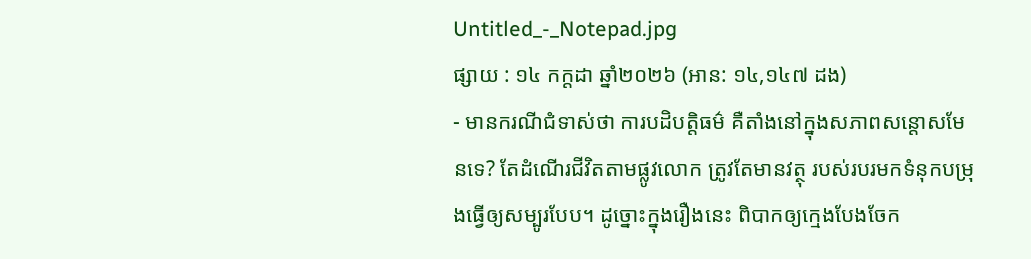Untitled_-_Notepad.jpg
ផ្សាយ : ១៤ កក្តដា ឆ្នាំ២០២៦ (អាន: ១៤,១៤៧ ដង)
- មានករណីជំទាស់ថា ការបដិបត្តិធម៌ គឺតាំងនៅក្នុងសភាពសន្ដោសមែនទេ? តែដំណើរជីវិតតាមផ្លូវលោក ត្រូវតែមានវត្ថុ របស់របរមកទំនុកបម្រុងធ្វើឲ្យសម្បូរបែប។ ដូច្នោះក្នុងរឿងនេះ ពិបាកឲ្យក្មេងបែងចែក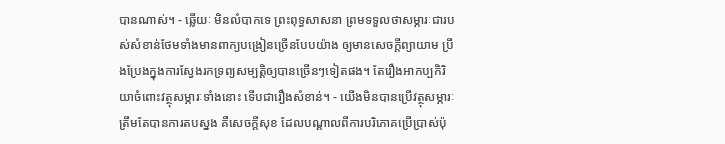បានណាស់។ - ឆ្លើយៈ មិនលំបាកទេ ព្រះពុទ្ធសាសនា ព្រមទទួលថាសម្ភារៈជារបស់សំខាន់ថែមទាំងមានពាក្យបង្រៀនច្រើនបែបយ៉ាង ឲ្យមានសេចក្ដីព្យាយាម ប្រឹងប្រែងក្នុងការស្វែងរកទ្រព្យសម្បត្តិឲ្យបានច្រើនៗទៀតផង។ តែរឿងអាកប្បកិរិយាចំពោះវត្ថុសម្ភារៈទាំងនោះ ទើបជារឿងសំខាន់។ - យើងមិនបានប្រើវត្ថុសម្ភារៈត្រឹមតែបានការតបស្នង គឺសេចក្ដីសុខ ដែលបណ្ដាលពីការបរិភោគប្រើប្រាស់ប៉ុ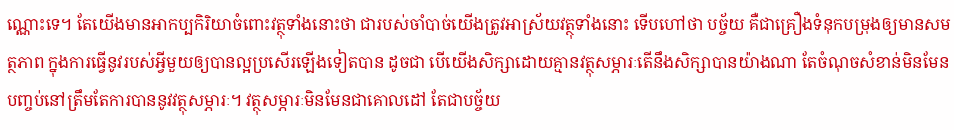ណ្ណោះទេ។ តែយើងមានអាកប្បកិរិយាចំពោះវត្ថុទាំងនោះថា ជារបស់ចាំបាច់យើងត្រូវអាស្រ័យវត្ថុទាំងនោះ ទើបហៅថា បច្ច័យ គឺជាគ្រឿងទំនុកបម្រុងឲ្យមានសមត្ថភាព ក្នុងការធ្វើនូវរបស់អ្វីមួយឲ្យបានល្អប្រសើរឡើងទៀតបាន ដូចជា បើយើងសិក្សាដោយគ្មានវត្ថុសម្ភារៈតើនឹងសិក្សាបានយ៉ាងណា តែចំណុចសំខាន់មិនមែនបញ្ចប់នៅត្រឹមតែការបាននូវវត្ថុសម្ភារៈ។ វត្ថុសម្ភារៈមិនមែនជាគោលដៅ តែជាបច្ច័យ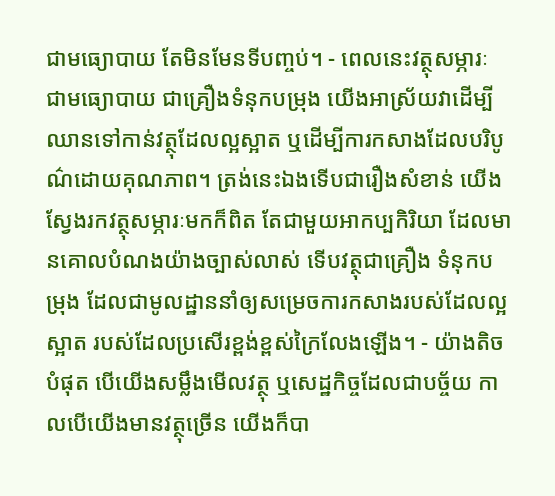ជាមធ្យោបាយ តែមិនមែនទីបញ្ចប់។ - ពេលនេះវត្ថុសម្ភារៈ ជាមធ្យោបាយ ជាគ្រឿងទំនុកបម្រុង យើងអាស្រ័យវាដើម្បីឈានទៅកាន់វត្ថុដែលល្អស្អាត ឬដើម្បីការកសាងដែលបរិបូណ៌ដោយគុណភាព។ ត្រង់នេះឯងទើបជារឿងសំខាន់ យើងស្វែងរកវត្ថុសម្ភារៈមកក៏ពិត តែជាមួយអាកប្បកិរិយា ដែលមានគោលបំណងយ៉ាងច្បាស់លាស់ ទើបវត្ថុជាគ្រឿង ទំនុកបម្រុង ដែលជាមូលដ្ឋាននាំឲ្យសម្រេចការកសាងរបស់ដែលល្អស្អាត របស់ដែលប្រសើរខ្ពង់ខ្ពស់ក្រៃលែងឡើង។ - យ៉ាងតិចបំផុត បើយើងសម្លឹងមើលវត្ថុ ឬសេដ្ឋកិច្ចដែលជាបច្ច័យ កាលបើយើងមានវត្ថុច្រើន យើងក៏បា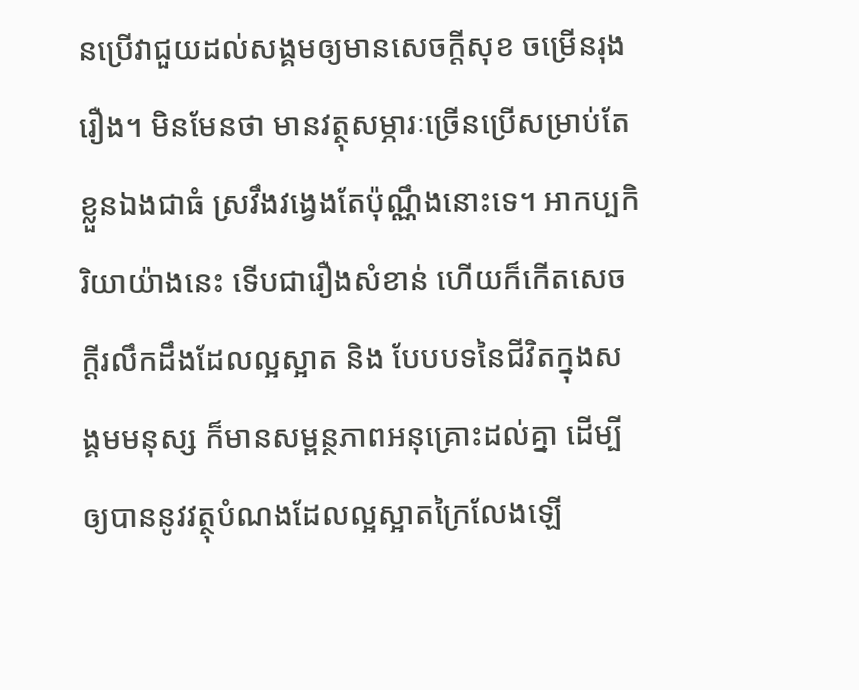នប្រើវាជួយដល់សង្គមឲ្យមានសេចក្ដីសុខ ចម្រើនរុងរឿង។ មិនមែនថា មានវត្ថុសម្ភារៈច្រើនប្រើសម្រាប់តែខ្លួនឯងជាធំ ស្រវឹងវង្វេងតែប៉ុណ្ណឹងនោះទេ។ អាកប្បកិរិយាយ៉ាងនេះ ទើបជារឿងសំខាន់ ហើយក៏កើតសេចក្ដីរលឹកដឹងដែលល្អស្អាត និង បែបបទនៃជីវិតក្នុងសង្គមមនុស្ស ក៏មានសម្ពន្ថភាពអនុគ្រោះដល់គ្នា ដើម្បីឲ្យបាននូវវត្ថុបំណងដែលល្អស្អាតក្រៃលែងឡើ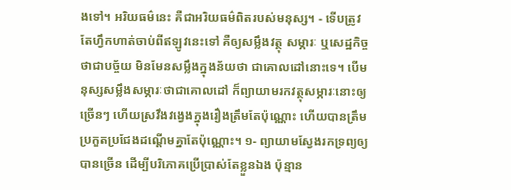ងទៅ។ អរិយធម៌នេះ គឺជាអរិយធម៌ពិតរបស់មនុស្ស។ - ទើបត្រូវតែហ្វឹកហាត់ចាប់ពីឥឡូវនេះទៅ គឺឲ្យសម្លឹងវត្ថុ សម្ភារៈ ឬសេដ្ឋកិច្ចថាជាបច្ច័យ មិនមែនសម្លឹងក្នុងន័យថា ជាគោលដៅនោះទេ។ បើមនុស្សសម្លឹងសម្ភារៈថាជាគោលដៅ ក៏ព្យាយាមរកវត្ថុសម្ភារៈនោះឲ្យច្រើនៗ ហើយស្រវឹងវង្វេងក្នុងរឿងត្រឹមតែប៉ុណ្ណោះ ហើយបានត្រឹមប្រកួតប្រជែងដណ្ដើមគ្នាតែប៉ុណ្ណោះ។ ១- ព្យាយាមស្វែងរកទ្រព្យឲ្យបានច្រើន ដើម្បីបរិភោគប្រើប្រាស់តែខ្លួនឯង ប៉ុន្មាន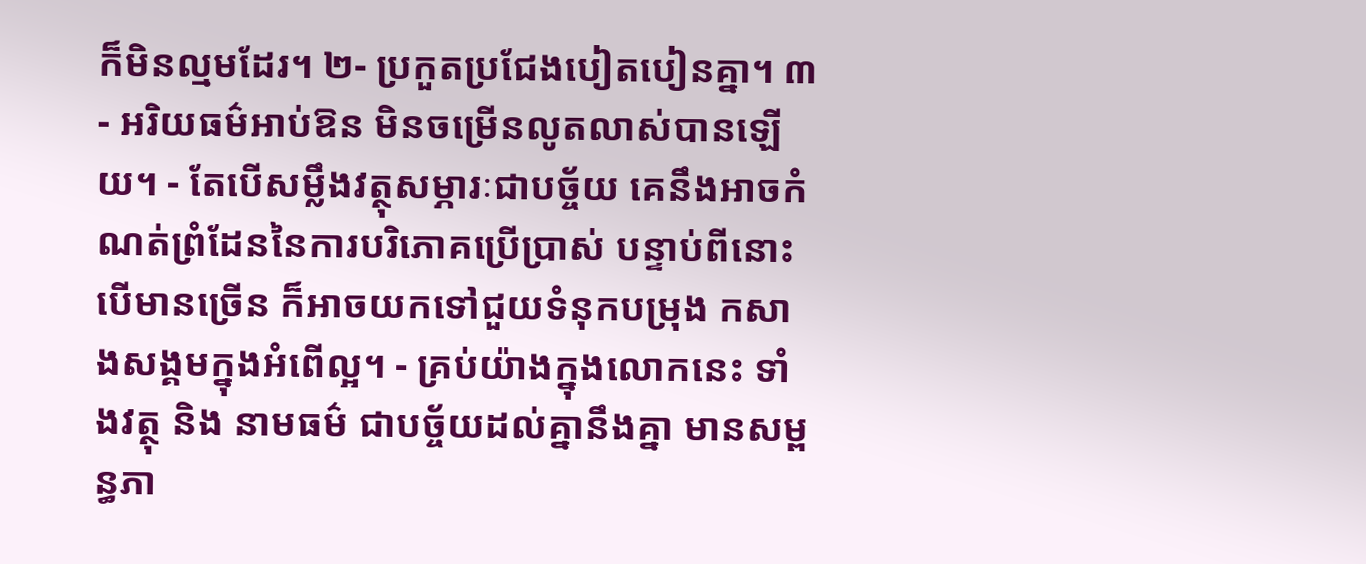ក៏មិនល្មមដែរ។ ២- ប្រកួតប្រជែងបៀតបៀនគ្នា។ ៣- អរិយធម៌អាប់ឱន មិនចម្រើនលូតលាស់បានឡើយ។ - តែបើសម្លឹងវត្ថុសម្ភារៈជាបច្ច័យ គេនឹងអាចកំណត់ព្រំដែននៃការបរិភោគប្រើប្រាស់ បន្ទាប់ពីនោះ បើមានច្រើន ក៏អាចយកទៅជួយទំនុកបម្រុង កសាងសង្គមក្នុងអំពើល្អ។ - គ្រប់យ៉ាងក្នុងលោកនេះ ទាំងវត្ថុ និង នាមធម៌ ជាបច្ច័យដល់គ្នានឹងគ្នា មានសម្ពន្ធភា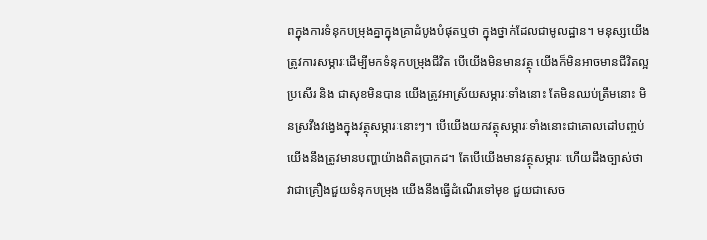ពក្នុងការទំនុកបម្រុងគ្នាក្នុងគ្រាដំបូងបំផុតឬថា ក្នុងថ្នាក់ដែលជាមូលដ្ឋាន។ មនុស្សយើងត្រូវការសម្ភារៈដើម្បីមកទំនុកបម្រុងជីវិត បើយើងមិនមានវត្ថុ យើងក៏មិនអាចមានជីវិតល្អប្រសើរ និង ជាសុខមិនបាន យើងត្រូវអាស្រ័យសម្ភារៈទាំងនោះ តែមិនឈប់ត្រឹមនោះ មិនស្រវឹងវង្វេងក្នុងវត្ថុសម្ភារៈនោះៗ។ បើយើងយកវត្ថុសម្ភារៈទាំងនោះជាគោលដៅបញ្ចប់ យើងនឹងត្រូវមានបញ្ហាយ៉ាងពិតប្រាកដ។ តែបើយើងមានវត្ថុសម្ភារៈ ហើយដឹងច្បាស់ថា វាជាគ្រឿងជួយទំនុកបម្រុង យើងនឹងធ្វើដំណើរទៅមុខ ជួយជាសេច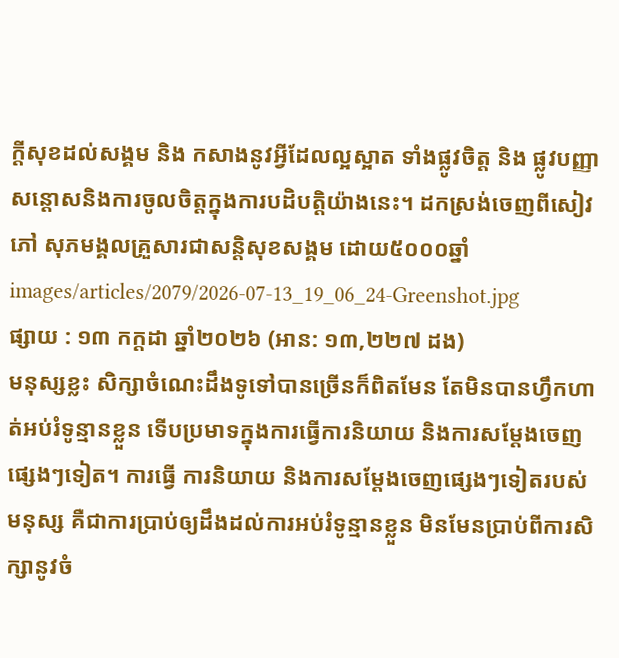ក្ដីសុខដល់សង្គម និង កសាងនូវអ្វីដែលល្អស្អាត ទាំងផ្លូវចិត្ត និង ផ្លូវបញ្ញា សន្ដោសនិងការចូលចិត្តក្នុងការបដិបត្តិយ៉ាងនេះ។ ដកស្រង់ចេញពីសៀវភៅ សុភមង្គលគ្រួសារជាសន្តិសុខសង្គម ដោយ៥០០០ឆ្នាំ
images/articles/2079/2026-07-13_19_06_24-Greenshot.jpg
ផ្សាយ : ១៣ កក្តដា ឆ្នាំ២០២៦ (អាន: ១៣,២២៧ ដង)
មនុស្សខ្លះ សិក្សាចំណេះដឹងទូទៅបានច្រើនក៏ពិតមែន តែមិនបានហ្វឹកហាត់អប់រំទូន្មានខ្លួន ទើបប្រមាទក្នុងការធ្វើការនិយាយ និងការសម្ដែងចេញផ្សេងៗទៀត។ ការធ្វើ ការនិយាយ និងការសម្ដែងចេញផ្សេងៗទៀតរបស់មនុស្ស គឺជាការប្រាប់ឲ្យដឹងដល់ការអប់រំទូន្មានខ្លួន មិនមែនប្រាប់ពីការសិក្សានូវចំ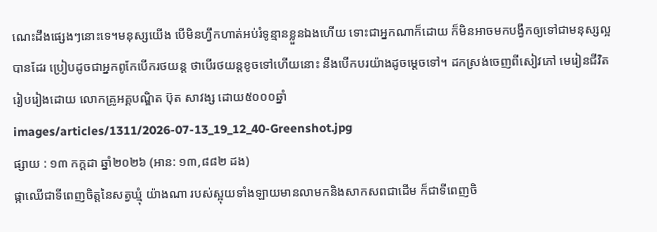ណេះដឹងផ្សេងៗនោះទេ។មនុស្សយើង បើមិនហ្វឹកហាត់អប់រំទូន្មានខ្លួនឯងហើយ ទោះជាអ្នកណាក៏ដោយ ក៏មិនអាចមកបង្វឹកឲ្យទៅជាមនុស្សល្អបានដែរ ប្រៀបដូចជាអ្នកពូកែបើករថយន្ត ថាបើរថយន្តខូចទៅហើយនោះ នឹងបើកបរយ៉ាងដូចម្ដេចទៅ។ ដកស្រង់ចេញពីសៀវភៅ មេរៀនជីវិត រៀបរៀងដោយ លោកគ្រូអគ្គបណ្ឌិត ប៊ុត សាវង្ស ដោយ៥០០០ឆ្នាំ
images/articles/1311/2026-07-13_19_12_40-Greenshot.jpg
ផ្សាយ : ១៣ កក្តដា ឆ្នាំ២០២៦ (អាន: ១៣,៨៨២ ដង)
ផ្កាឈើជាទីពេញចិត្តនៃសត្វឃ្មុំ យ៉ាងណា របស់ស្អុយទាំងឡាយមានលាមកនិងសាកសពជាដើម ក៏ជាទីពេញចិ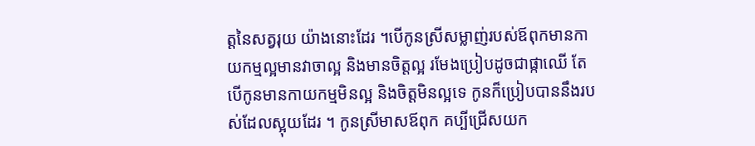ត្តនៃសត្វរុយ យ៉ាងនោះដែរ ។បើកូនស្រីសម្លាញ់របស់ឪពុកមានកាយកម្មល្អមានវាចាល្អ និងមានចិត្តល្អ រមែងប្រៀបដូចជាផ្កាឈើ តែបើកូនមានកាយកម្មមិនល្អ និងចិត្តមិនល្អទេ កូនក៏ប្រៀបបាននឹងរបស់ដែលស្អុយដែរ ។ កូនស្រីមាសឪពុក គប្បីជ្រើសយក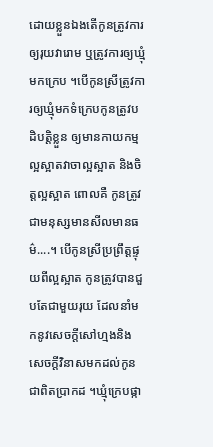ដោយខ្លួនឯងតើកូនត្រូវការឲ្យរុយវារោម ឬត្រូវការឲ្យឃ្មុំមកក្រេប ។បើកូនស្រីត្រូវការឲ្យឃ្មុំមកទំក្រេបកូនត្រូវបដិបត្តិខ្លួន ឲ្យមានកាយកម្មល្អស្អាតវាចាល្អស្អាត និងចិត្តល្អស្អាត ពោលគឺ កូនត្រូវជាមនុស្សមានសីលមានធម៌....។ បើកូនស្រីប្រព្រឹត្តផ្ទុយពីល្អស្អាត កូនត្រូវបានជួបតែជាមួយរុយ ដែលនាំមកនូវសេចក្តីសៅហ្មងនិងសេចក្តីវិនាសមកដល់កូនជាពិតប្រាកដ ។ឃ្មុំក្រេបផ្កា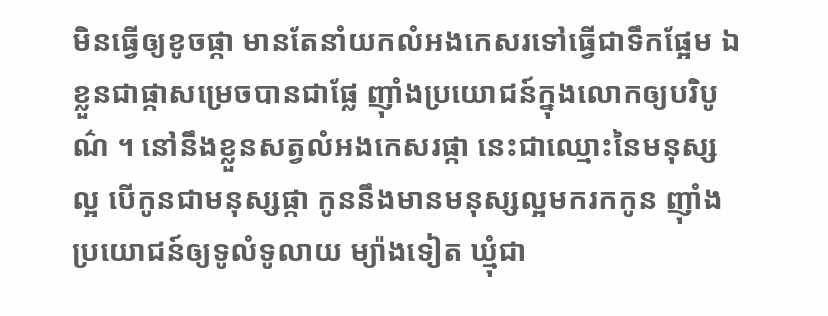មិនធ្វើឲ្យខូចផ្កា មានតែនាំយកលំអងកេសរទៅធ្វើជាទឹកផ្អែម ឯខ្លួនជាផ្កាសម្រេចបានជាផ្លែ ញ៉ាំងប្រយោជន៍ក្នុងលោកឲ្យបរិបូណ៌ ។ នៅនឹងខ្លួនសត្វលំអងកេសរផ្កា នេះជាឈ្មោះនៃមនុស្សល្អ បើកូនជាមនុស្សផ្កា កូននឹងមានមនុស្សល្អមករកកូន ញ៉ាំងប្រយោជន៍ឲ្យទូលំទូលាយ ម្យ៉ាងទៀត ឃ្មុំជា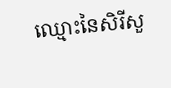ឈ្មោះនៃសិរីសួ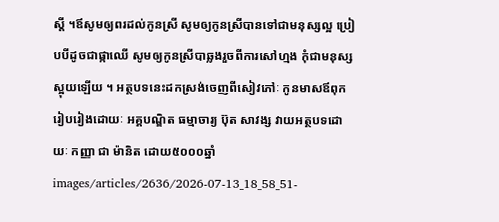ស្តី ។ឪសូមឲ្យពរដល់កូនស្រី សូមឲ្យកូនស្រីបានទៅជាមនុស្សល្អ ប្រៀបបីដូចជាផ្កាឈើ សូមឲ្យកូនស្រីបាឆ្លងរួចពីការសៅហ្មង កុំជាមនុស្សស្អុយឡើយ ។ អត្ថបទនេះដកស្រង់ចេញពីសៀវភៅៈ កូនមាសឪពុក រៀបរៀងដោយៈ អគ្គបណ្ឌិត ធម្មាចារ្យ ប៊ុត សាវង្ស វាយអត្ថបទដោយៈ កញ្ញា ជា ម៉ានិត ដោយ៥០០០ឆ្នាំ
images/articles/2636/2026-07-13_18_58_51-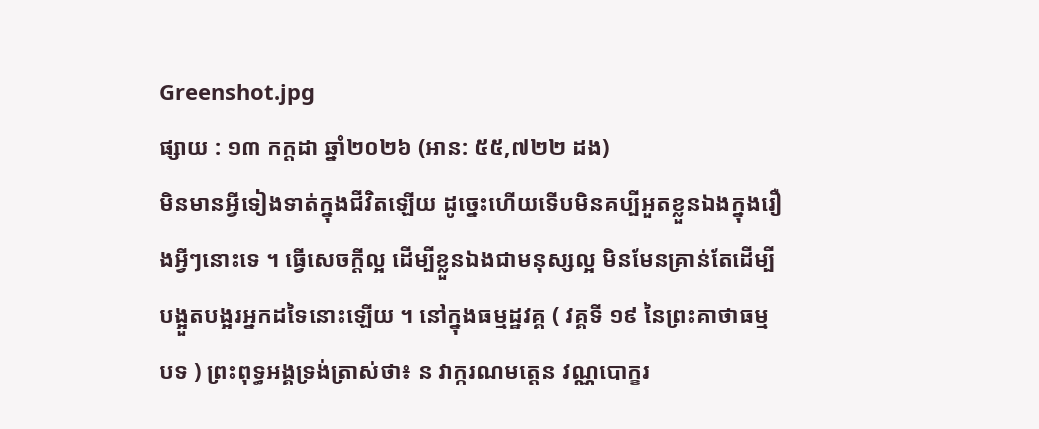Greenshot.jpg
ផ្សាយ : ១៣ កក្តដា ឆ្នាំ២០២៦ (អាន: ៥៥,៧២២ ដង)
មិនមានអ្វីទៀងទាត់ក្នុងជីវិតឡើយ ដូច្នេះហើយទើបមិនគប្បីអួតខ្លួនឯងក្នុងរឿងអ្វីៗនោះទេ ។ ធ្វើសេចក្តីល្អ ដើម្បីខ្លួនឯងជាមនុស្សល្អ មិនមែនគ្រាន់តែដើម្បីបង្អួតបង្អរអ្នកដទៃនោះឡើយ ។ នៅក្នុងធម្មដ្ឋវគ្គ ( វគ្គទី ១៩ នៃព្រះគាថាធម្មបទ ) ព្រះពុទ្ធអង្គទ្រង់ត្រាស់ថា៖ ន វាក្ករណមត្តេន វណ្ណបោក្ខរ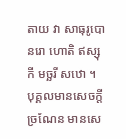តាយ វា សាធុរូបោ នរោ ហោតិ ឥស្សុកី មច្ឆរី សឋោ ។ បុគ្គលមានសេចក្តីច្រណែន មានសេ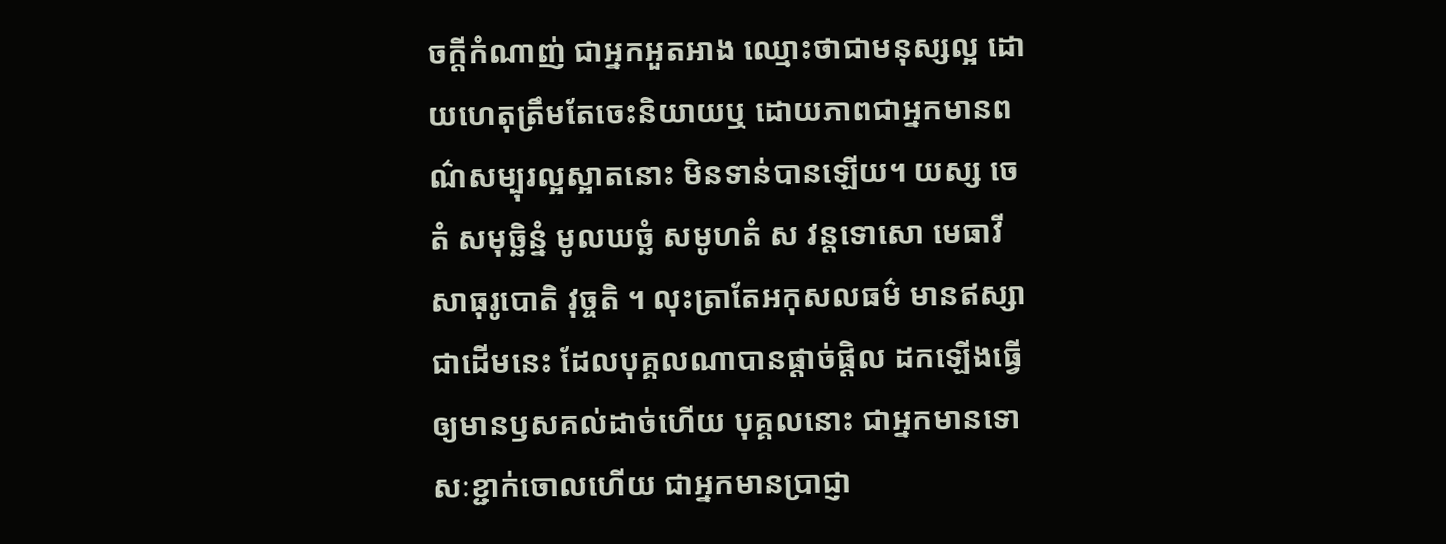ចក្តីកំណាញ់ ជាអ្នកអួតអាង ឈ្មោះថាជាមនុស្សល្អ ដោយហេតុត្រឹមតែចេះនិយាយឬ ដោយភាពជាអ្នកមានពណ៌សម្បុរល្អស្អាតនោះ មិនទាន់បានឡើយ។ យស្ស ចេតំ សមុច្ឆិន្នំ មូលឃច្ឆំ សមូហតំ ស វន្តទោសោ មេធាវី សាធុរូបោតិ វុច្ចតិ ។ លុះត្រាតែអកុសលធម៌ មានឥស្សាជាដើមនេះ ដែលបុគ្គលណាបានផ្តាច់ផ្តិល ដកឡើងធ្វើឲ្យមានឫសគល់ដាច់ហើយ បុគ្គលនោះ ជាអ្នកមានទោសៈខ្ជាក់ចោលហើយ ជាអ្នកមានប្រាជ្ញា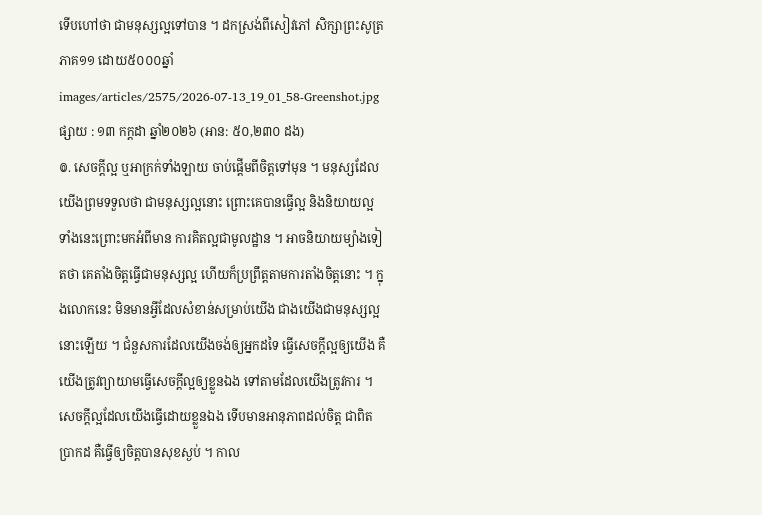ទើបហៅថា ជាមនុស្សល្អទៅបាន ។ ដកស្រង់ពីសៀវភៅ សិក្សាព្រះសូត្រភាគ១១ ដោយ៥០០០ឆ្នាំ
images/articles/2575/2026-07-13_19_01_58-Greenshot.jpg
ផ្សាយ : ១៣ កក្តដា ឆ្នាំ២០២៦ (អាន: ៥០,២៣០ ដង)
៙. សេចក្ដីល្អ ឬអាក្រក់ទាំងឡាយ ចាប់ផ្ដើមពីចិត្តទៅមុន ។ មនុស្សដែលយើងព្រមទទួលថា ជាមនុស្សល្អនោះ ព្រោះគេបានធ្វើល្អ និងនិយាយល្អ ទាំងនេះព្រោះមកអំពីមាន ការគិតល្អជាមូលដ្ឋាន ។ អាចនិយាយម្យ៉ាងទៀតថា គេតាំងចិត្តធ្វើជាមនុស្សល្អ ហើយក៏ប្រព្រឹត្តតាមការតាំងចិត្តនោះ ។ ក្នុងលោកនេះ មិនមានអ្វីដែលសំខាន់សម្រាប់យើង ជាងយើងជាមនុស្សល្អនោះឡើយ ។ ជំនួសការដែលយើងចង់ឲ្យអ្នកដទៃ ធ្វើសេចក្ដីល្អឲ្យយើង គឺយើងត្រូវព្យាយាមធ្វើសេចក្ដីល្អឲ្យខ្លួនឯង ទៅតាមដែលយើងត្រូវការ ។ សេចក្ដីល្អដែលយើងធ្វើដោយខ្លួនឯង ទើបមានអានុភាពដល់ចិត្ត ជាពិតប្រាកដ គឺធ្វើឲ្យចិត្តបានសុខស្ងប់ ។ កាល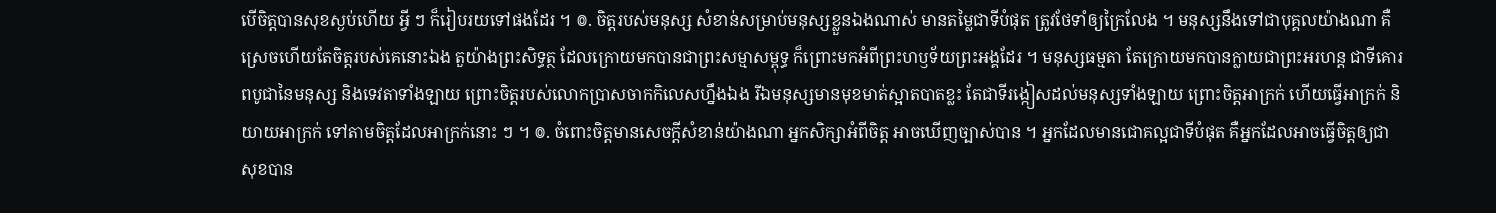បើចិត្តបានសុខស្ងប់ហើយ អ្វី ៗ ក៏រៀបរយទៅផងដែរ ។ ៙. ចិត្តរបស់មនុស្ស សំខាន់សម្រាប់មនុស្សខ្លួនឯងណាស់ មានតម្លៃជាទីបំផុត ត្រូវថែទាំឲ្យក្រៃលែង ។ មនុស្សនឹងទៅជាបុគ្គលយ៉ាងណា គឺស្រេចហើយតែចិត្តរបស់គេនោះឯង តួយ៉ាងព្រះសិទ្ធត្ថ ដែលក្រោយមកបានជាព្រះសម្មាសម្ពុទ្ធ ក៏ព្រោះមកអំពីព្រះហឫទ័យព្រះអង្គដែរ ។ មនុស្សធម្មតា តែក្រោយមកបានក្លាយជាព្រះអរហន្ត ជាទីគោរពបូជានៃមនុស្ស និងទេវតាទាំងឡាយ ព្រោះចិត្តរបស់លោកប្រាសចាកកិលេសហ្នឹងឯង រីឯមនុស្សមានមុខមាត់ស្អាតបាតខ្លះ តែជាទីរង្កៀសដល់មនុស្សទាំងឡាយ ព្រោះចិត្តអាក្រក់ ហើយធ្វើអាក្រក់ និយាយអាក្រក់ ទៅតាមចិត្តដែលអាក្រក់នោះ ៗ ។ ៙. ចំពោះចិត្តមានសេចក្ដីសំខាន់យ៉ាងណា អ្នកសិក្សាអំពីចិត្ត អាចឃើញច្បាស់បាន ។ អ្នកដែលមានជោគល្អជាទីបំផុត គឺអ្នកដែលអាចធ្វើចិត្តឲ្យជាសុខបាន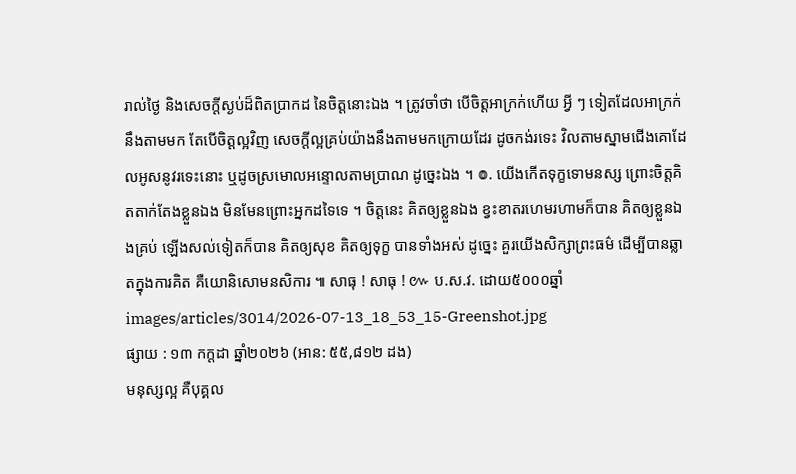រាល់ថ្ងៃ និងសេចក្ដីស្ងប់ដ៏ពិតប្រាកដ នៃចិត្តនោះឯង ។ ត្រូវចាំថា បើចិត្តអាក្រក់ហើយ អ្វី ៗ ទៀតដែលអាក្រក់នឹងតាមមក តែបើចិត្តល្អវិញ សេចក្ដីល្អគ្រប់យ៉ាងនឹងតាមមកក្រោយដែរ ដូចកង់រទេះ វិលតាមស្នាមជើងគោដែលអូសនូវរទេះនោះ ឬដូចស្រមោលអន្ទោលតាមប្រាណ ដូច្នេះឯង ។ ៙. យើងកើតទុក្ខទោមនស្ស ព្រោះចិត្តគិតតាក់តែងខ្លួនឯង មិនមែនព្រោះអ្នកដទៃទេ ។ ចិត្តនេះ គិតឲ្យខ្លួនឯង ខ្វះខាតរហេមរហាមក៏បាន គិតឲ្យខ្លួនឯងគ្រប់ ឡើងសល់ទៀតក៏បាន គិតឲ្យសុខ គិតឲ្យទុក្ខ បានទាំងអស់ ដូច្នេះ គួរយើងសិក្សាព្រះធម៌ ដើម្បីបានឆ្លាតក្នុងការគិត គឺយោនិសោមនសិការ ៕ សាធុ ! សាធុ ! ៚ ប.ស.វ. ដោយ៥០០០ឆ្នាំ
images/articles/3014/2026-07-13_18_53_15-Greenshot.jpg
ផ្សាយ : ១៣ កក្តដា ឆ្នាំ២០២៦ (អាន: ៥៥,៨១២ ដង)
មនុស្សល្អ គឺបុគ្គល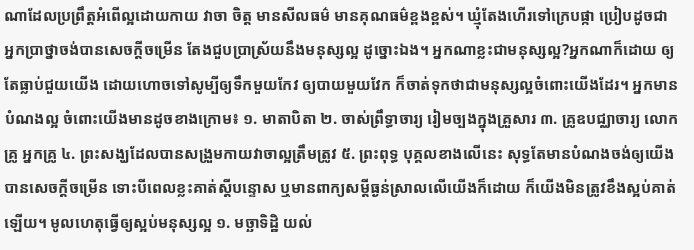ណាដែលប្រព្រឹត្តអំពើល្អដោយកាយ វាចា ចិត្ត មានសីលធម៌ មានគុណធម៌ខ្ពងខ្ពស់។ ឃ្មុំតែងហើរទៅក្រេបផ្កា ប្រៀបដូចជា អ្នកប្រាថ្នាចង់បានសេចក្ដីចម្រើន តែងជួបប្រាស្រ័យនឹងមនុស្សល្អ ដូច្នោះឯង។ អ្នកណាខ្លះជាមនុស្សល្អ?អ្នកណាក៏ដោយ ឲ្យតែធ្លាប់ជួយយើង ដោយហោចទៅសូម្បីឲ្យទឹកមួយកែវ ឲ្យបាយមួយវែក ក៏ចាត់ទុកថាជាមនុស្សល្អចំពោះយើងដែរ។ អ្នកមានបំណងល្អ ចំពោះយើងមានដូចខាងក្រោម៖ ១. មាតាបិតា ២. ចាស់ព្រឹទ្ធាចារ្យ រៀមច្បងក្នុងគ្រួសារ ៣. គ្រូឧបជ្ឈាចារ្យ លោកគ្រូ អ្នកគ្រូ ៤. ព្រះសង្ឃដែលបានសង្រួមកាយវាចាល្អត្រឹមត្រូវ ៥. ព្រះពុទ្ធ បុគ្គលខាងលើនេះ សុទ្ធតែមានបំណងចង់ឲ្យយើងបានសេចក្ដីចម្រើន ទោះបីពេលខ្លះគាត់ស្ដីបន្ទោស ឬមានពាក្យសម្ដីធ្ងន់ស្រាលលើយើងក៏ដោយ ក៏យើងមិនត្រូវខឹងស្អប់គាត់ឡើយ។ មូលហេតុធ្វើឲ្យស្អប់មនុស្សល្អ ១. មច្ឆាទិដ្ឋិ យល់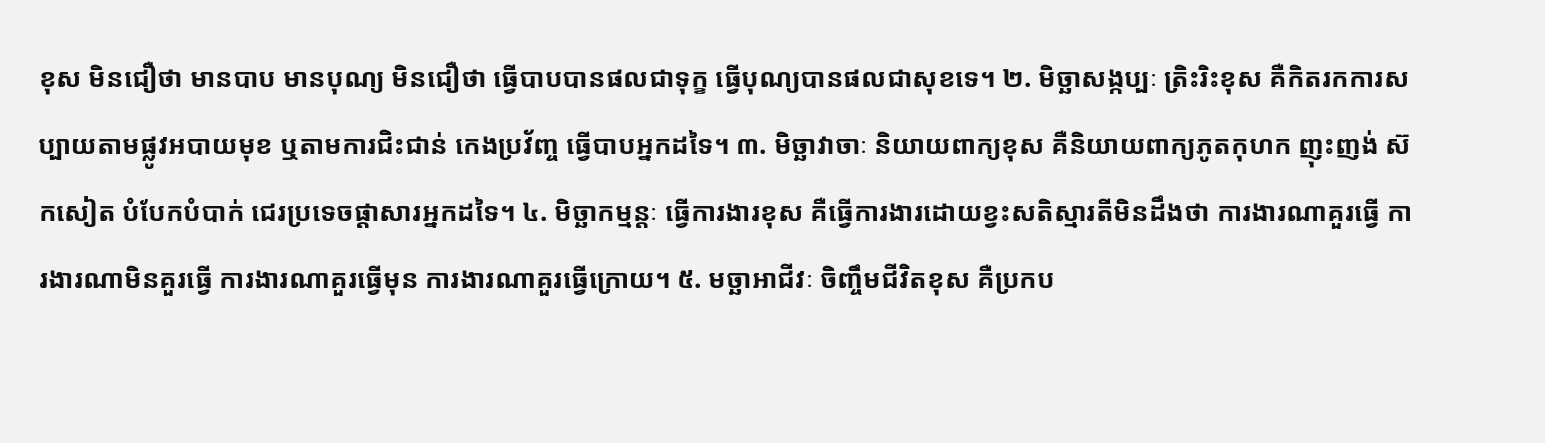ខុស មិនជឿថា មានបាប មានបុណ្យ មិនជឿថា ធ្វើបាបបានផលជាទុក្ខ ធ្វើបុណ្យបានផលជាសុខទេ។ ២. មិច្ឆាសង្កប្បៈ ត្រិះរិះខុស គឺកិតរកការសប្បាយតាមផ្លូវអបាយមុខ ឬតាមការជិះជាន់ កេងប្រវ័ញ្ច ធ្វើបាបអ្នកដទៃ។ ៣. មិច្ឆាវាចាៈ និយាយពាក្យខុស គឺនិយាយពាក្យភូតកុហក ញុះញង់ ស៊កសៀត បំបែកបំបាក់ ជេរប្រទេចផ្ដាសារអ្នកដទៃ។ ៤. មិច្ឆាកម្មន្តៈ ធ្វើការងារខុស គឺធ្វើការងារដោយខ្វះសតិស្មារតីមិនដឹងថា ការងារណាគួរធ្វើ ការងារណាមិនគួរធ្វើ ការងារណាគួរធ្វើមុន ការងារណាគួរធ្វើក្រោយ។ ៥. មច្ឆាអាជីវៈ ចិញ្ចឹមជីវិតខុស គឺប្រកប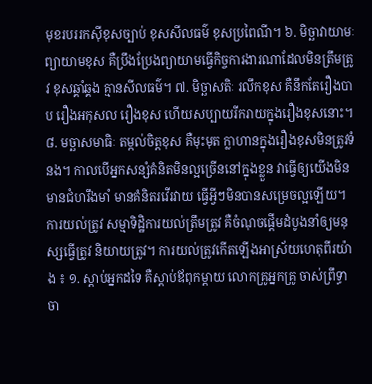មុខរបររកស៊ីខុសច្បាប់ ខុសសីលធម៌ ខុសប្រពៃណី។ ៦. មិច្ឆាវាយាមៈ ព្យាយាមខុស គឺប្រឹងប្រែងព្យាយាមធ្វើកិច្ចការងារណាដែលមិនត្រឹមត្រូវ ខុសឆ្គាំឆ្គង គ្មានសីលធម៌។ ៧. មិច្ឆាសតិៈ រលឹកខុស គឺនឹកតែរឿងបាប រឿងអកុសល រឿងខុស ហើយសប្បាយរីករាយក្នុងរឿងខុសនោះ។ ៨. មច្ឆាសមាធិៈ តម្កល់ចិត្តខុស គឺមុះមុត ក្លាហានក្នុងរឿងខុសមិនត្រូវទំនង។ កាលបើអ្នកសន្សំគំនិតមិនល្អច្រើននៅក្នុងខ្លួន វាធ្វើឲ្យយើងមិនមានជំហរឹងមាំ មានគំនិតរវើរវាយ ធ្វើអ្វីៗមិនបានសម្រេចល្អឡើយ។ ការយល់ត្រូវ សម្មាទិដ្ឋិការយល់ត្រឹមត្រូវ គឺចំណុចផ្ដើមដំបូងនាំឲ្យមនុស្សធ្វើត្រូវ និយាយត្រូវ។ ការយល់ត្រូវកើតឡើងអាស្រ័យហេតុពីរយ៉ាង ៖ ១. ស្ដាប់អ្នកដទៃ គឺស្ដាប់ឪពុកម្ដាយ លោកគ្រូអ្នកគ្រូ ចាស់ព្រឹទ្ធាចា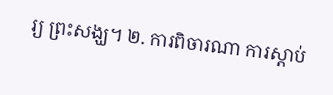រ្យ ព្រះសង្ឃ។ ២. ការពិចារណា ការស្ដាប់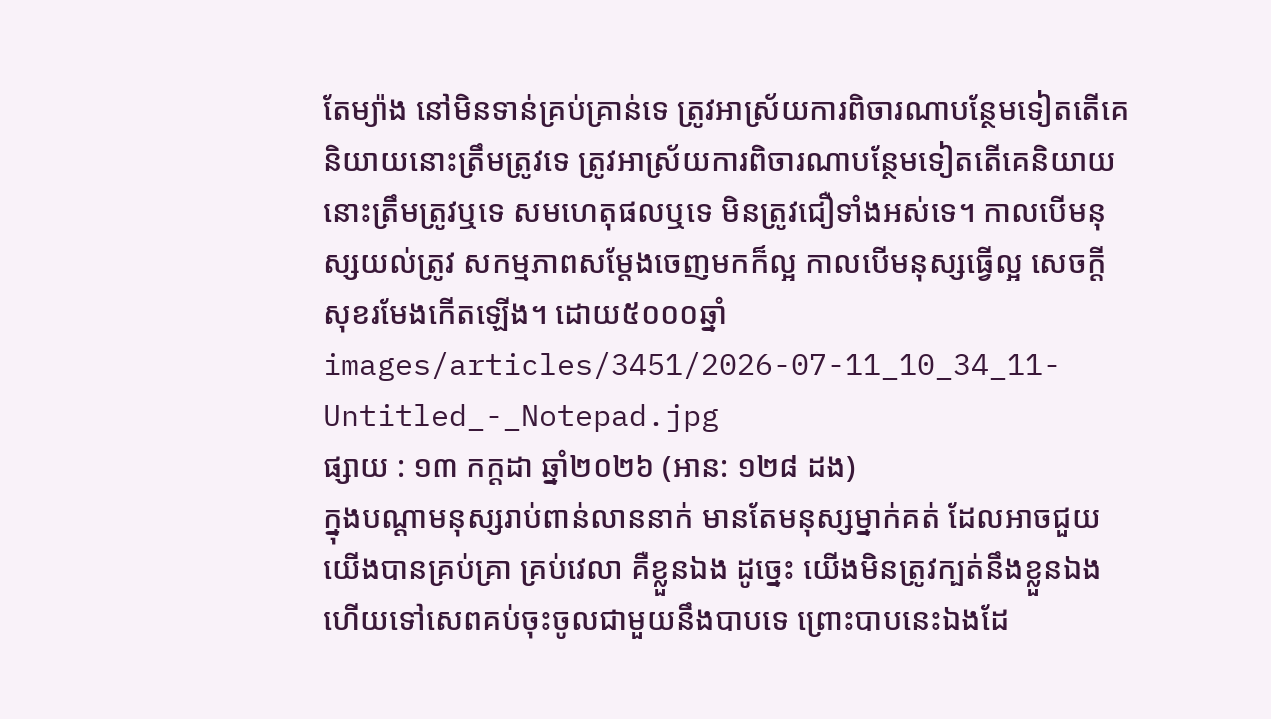តែម្យ៉ាង នៅមិនទាន់គ្រប់គ្រាន់ទេ ត្រូវអាស្រ័យការពិចារណាបន្ថែមទៀតតើគេនិយាយនោះត្រឹមត្រូវទេ ត្រូវអាស្រ័យការពិចារណាបន្ថែមទៀតតើគេនិយាយនោះត្រឹមត្រូវឬទេ សមហេតុផលឬទេ មិនត្រូវជឿទាំងអស់ទេ។ កាលបើមនុស្សយល់ត្រូវ សកម្មភាពសម្ដែងចេញមកក៏ល្អ កាលបើមនុស្សធ្វើល្អ សេចក្ដីសុខរមែងកើតឡើង។ ដោយ៥០០០ឆ្នាំ
images/articles/3451/2026-07-11_10_34_11-Untitled_-_Notepad.jpg
ផ្សាយ : ១៣ កក្តដា ឆ្នាំ២០២៦ (អាន: ១២៨ ដង)
ក្នុងបណ្ដាមនុស្សរាប់ពាន់លាននាក់ មានតែមនុស្សម្នាក់គត់ ដែលអាចជួយយើងបានគ្រប់គ្រា គ្រប់វេលា គឺខ្លួនឯង ដូច្នេះ យើងមិនត្រូវក្បត់នឹងខ្លួនឯង ហើយទៅសេពគប់ចុះចូលជាមួយនឹងបាបទេ ព្រោះបាបនេះឯងដែ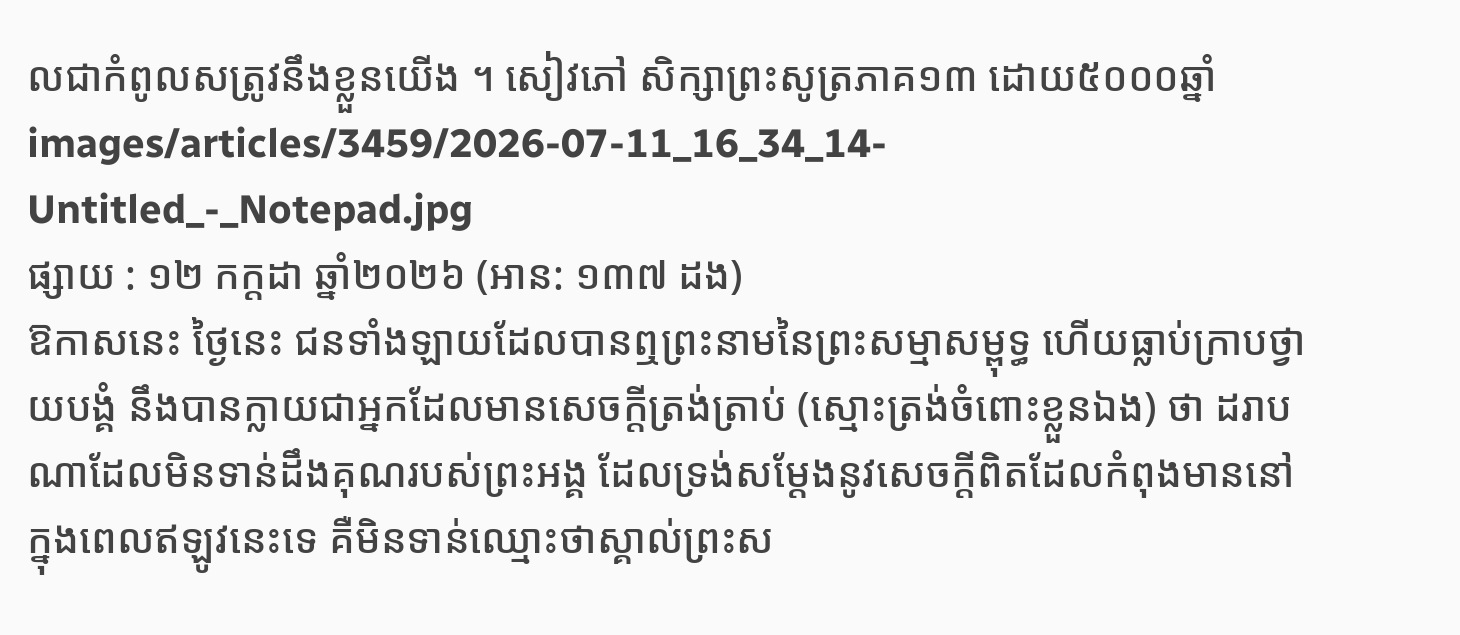លជាកំពូលសត្រូវនឹងខ្លួនយើង ។ សៀវភៅ សិក្សាព្រះសូត្រភាគ១៣ ដោយ៥០០០ឆ្នាំ
images/articles/3459/2026-07-11_16_34_14-Untitled_-_Notepad.jpg
ផ្សាយ : ១២ កក្តដា ឆ្នាំ២០២៦ (អាន: ១៣៧ ដង)
ឱកាសនេះ ថ្ងៃនេះ ជនទាំងឡាយដែលបានឮព្រះនាមនៃព្រះសម្មាសម្ពុទ្ធ ហើយធ្លាប់ក្រាបថ្វាយបង្គំ នឹងបានក្លាយជាអ្នកដែលមានសេចក្តីត្រង់ត្រាប់ (ស្មោះត្រង់ចំពោះខ្លួនឯង) ថា ដរាបណាដែលមិនទាន់ដឹងគុណរបស់ព្រះអង្គ ដែលទ្រង់សម្តែងនូវសេចក្តីពិតដែលកំពុងមាននៅក្នុងពេលឥឡូវនេះទេ គឺមិនទាន់ឈ្មោះថាស្គាល់ព្រះស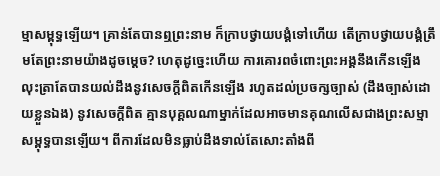ម្មាសម្ពុទ្ធឡើយ។ គ្រាន់តែបានឮព្រះនាម ក៏ក្រាបថ្វាយបង្គំទៅហើយ តើក្រាបថ្វាយបង្គំត្រឹមតែព្រះនាមយ៉ាងដូចម្តេច? ហេតុដូច្នេះហើយ ការគោរពចំពោះព្រះអង្គនឹងកើនឡើង លុះត្រាតែបានយល់ដឹងនូវសេចក្តីពិតកើនឡើង រហូតដល់ប្រចក្សច្បាស់ (ដឹងច្បាស់ដោយខ្លួនឯង) នូវសេចក្តីពិត គ្មានបុគ្គលណាម្នាក់ដែលអាចមានគុណលើសជាងព្រះសម្មាសម្ពុទ្ធបានឡើយ។ ពីការដែលមិនធ្លាប់ដឹងទាល់តែសោះតាំងពី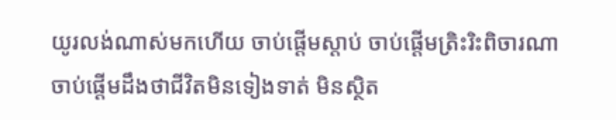យូរលង់ណាស់មកហើយ ចាប់ផ្តើមស្តាប់ ចាប់ផ្តើមត្រិះរិះពិចារណា ចាប់ផ្តើមដឹងថាជីវិតមិនទៀងទាត់ មិនស្ថិត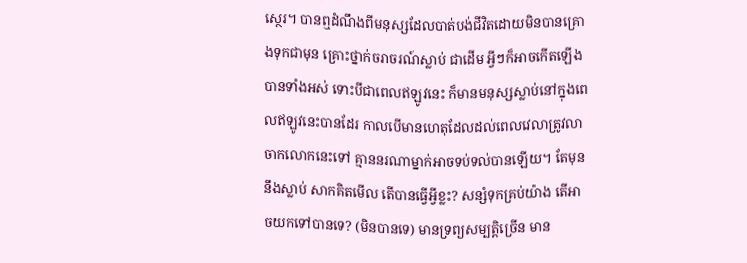ស្ថេរ។ បានឮដំណឹងពីមនុស្សដែលបាត់បង់ជីវិតដោយមិនបានគ្រោងទុកជាមុន គ្រោះថ្នាក់ចរាចរណ៍ស្លាប់ ជាដើម អ្វីៗក៏អាចកើតឡើងបានទាំងអស់ ទោះបីជាពេលឥឡូវនេះ ក៏មានមនុស្សស្លាប់នៅក្នុងពេលឥឡូវនេះបានដែរ កាលបើមានហេតុដែលដល់ពេលវេលាត្រូវលាចាកលោកនេះទៅ គ្មាននរណាម្នាក់អាចទប់ទល់បានឡើយ។ តែមុននឹងស្លាប់ សាកគិតមើល តើបានធ្វើអ្វីខ្លះ? សន្សំទុកគ្រប់យ៉ាង តើអាចយកទៅបានទេ? (មិនបានទេ) មានទ្រព្យសម្បត្តិច្រើន មាន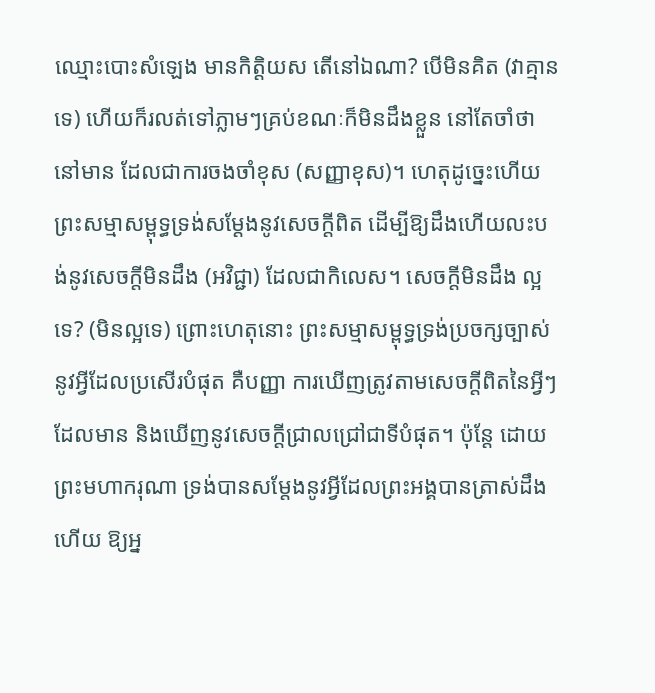ឈ្មោះបោះសំឡេង មានកិត្តិយស តើនៅឯណា? បើមិនគិត (វាគ្មានទេ) ហើយក៏រលត់ទៅភ្លាមៗគ្រប់ខណៈក៏មិនដឹងខ្លួន នៅតែចាំថានៅមាន ដែលជាការចងចាំខុស (សញ្ញាខុស)។ ហេតុដូច្នេះហើយ ព្រះសម្មាសម្ពុទ្ធទ្រង់សម្តែងនូវសេចក្តីពិត ដើម្បីឱ្យដឹងហើយលះបង់នូវសេចក្តីមិនដឹង (អវិជ្ជា) ដែលជាកិលេស។ សេចក្តីមិនដឹង ល្អទេ? (មិនល្អទេ) ព្រោះហេតុនោះ ព្រះសម្មាសម្ពុទ្ធទ្រង់ប្រចក្សច្បាស់នូវអ្វីដែលប្រសើរបំផុត គឺបញ្ញា ការឃើញត្រូវតាមសេចក្តីពិតនៃអ្វីៗដែលមាន និងឃើញនូវសេចក្តីជ្រាលជ្រៅជាទីបំផុត។ ប៉ុន្តែ ដោយព្រះមហាករុណា ទ្រង់បានសម្តែងនូវអ្វីដែលព្រះអង្គបានត្រាស់ដឹងហើយ ឱ្យអ្ន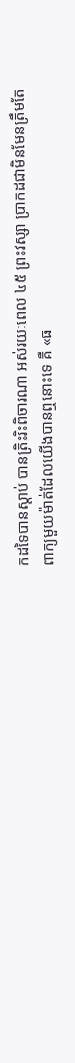កដទៃបានស្តាប់ បានត្រិះរិះពិចារណា អស់រយៈពេល ៤៥ ព្រះវស្សា ប្រាកដជាមិនមែនត្រឹមតែពាក្យមួយម៉ាត់ដែលយើងបានឮនោះទេ គឺ «ធ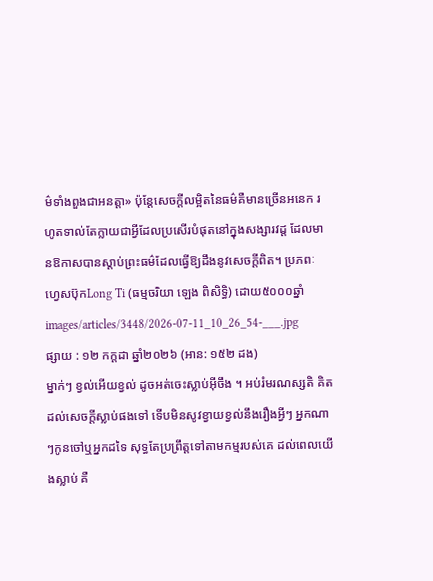ម៌ទាំងពួងជាអនត្តា» ប៉ុន្តែសេចក្តីលម្អិតនៃធម៌គឺមានច្រើនអនេក រហូតទាល់តែក្លាយជាអ្វីដែលប្រសើរបំផុតនៅក្នុងសង្សារវដ្ត ដែលមានឱកាសបានស្តាប់ព្រះធម៌ដែលធ្វើឱ្យដឹងនូវសេចក្តីពិត។ ប្រភពៈ ហ្វេសប៊ុកLong Ti (ធម្មចរិយា ឡេង ពិសិទ្ធិ) ដោយ៥០០០ឆ្នាំ
images/articles/3448/2026-07-11_10_26_54-___.jpg
ផ្សាយ : ១២ កក្តដា ឆ្នាំ២០២៦ (អាន: ១៥២ ដង)
ម្នាក់ៗ ខ្វល់អើយខ្វល់ ដូចអត់ចេះស្លាប់អ៊ីចឹង ។ អប់រំមរណស្សតិ គិតដល់សេចក្ដីស្លាប់ផងទៅ ទើបមិនសូវខ្វាយខ្វល់នឹងរឿងអ្វីៗ អ្នកណាៗកូនចៅឬអ្នកដទៃ សុទ្ធតែប្រព្រឹត្តទៅតាមកម្មរបស់គេ ដល់ពេលយើងស្លាប់ គឺ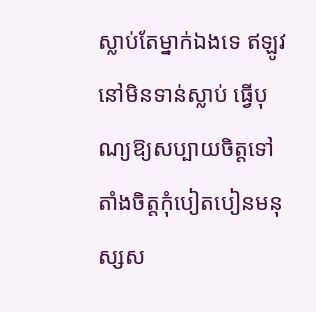ស្លាប់តែម្នាក់ឯងទេ ឥឡូវនៅមិនទាន់ស្លាប់ ធ្វើបុណ្យឱ្យសប្បាយចិត្តទៅ តាំងចិត្តកុំបៀតបៀនមនុស្សស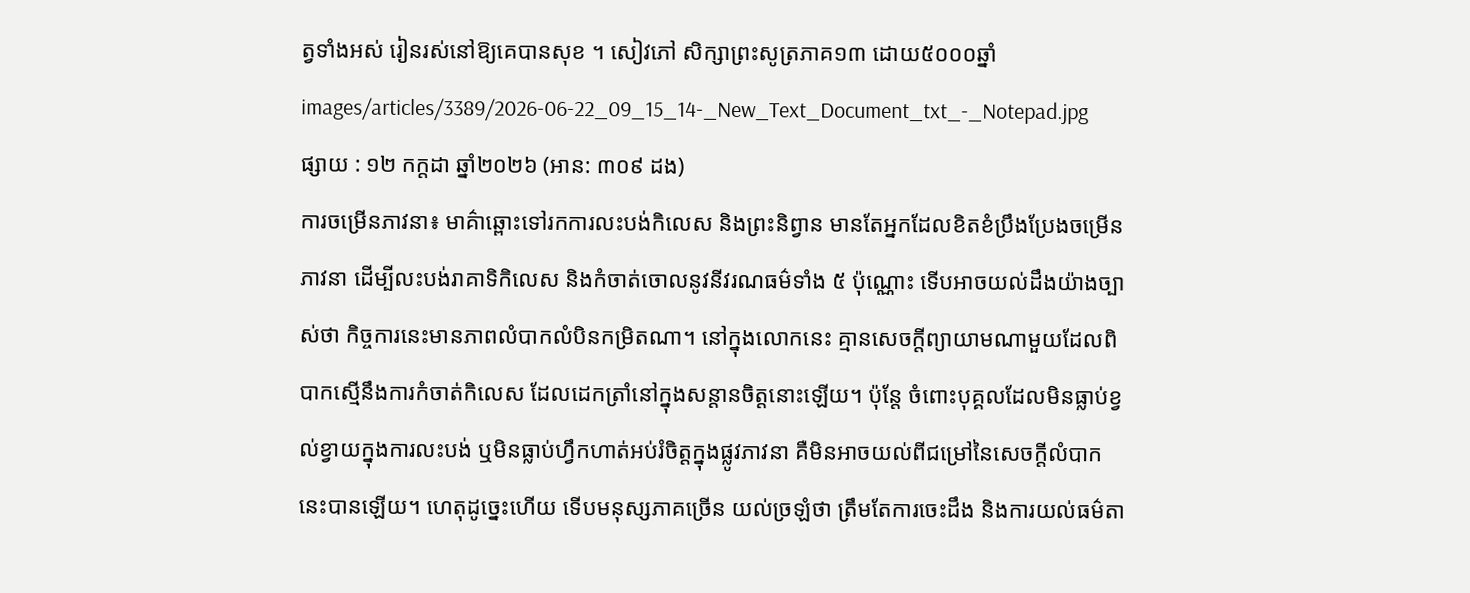ត្វទាំងអស់ រៀនរស់នៅឱ្យគេបានសុខ ។ សៀវភៅ សិក្សាព្រះសូត្រភាគ១៣ ដោយ៥០០០ឆ្នាំ
images/articles/3389/2026-06-22_09_15_14-_New_Text_Document_txt_-_Notepad.jpg
ផ្សាយ : ១២ កក្តដា ឆ្នាំ២០២៦ (អាន: ៣០៩ ដង)
ការចម្រើនភាវនា៖ មាគ៌ាឆ្ពោះទៅរកការលះបង់កិលេស និងព្រះនិព្វាន មានតែអ្នកដែលខិតខំប្រឹងប្រែងចម្រើនភាវនា ដើម្បីលះបង់រាគាទិកិលេស និងកំចាត់ចោលនូវនីវរណធម៌ទាំង ៥ ប៉ុណ្ណោះ ទើបអាចយល់ដឹងយ៉ាងច្បាស់ថា កិច្ចការនេះមានភាពលំបាកលំបិនកម្រិតណា។ នៅក្នុងលោកនេះ គ្មានសេចក្តីព្យាយាមណាមួយដែលពិបាកស្មើនឹងការកំចាត់កិលេស ដែលដេកត្រាំនៅក្នុងសន្តានចិត្តនោះឡើយ។ ប៉ុន្តែ ចំពោះបុគ្គលដែលមិនធ្លាប់ខ្វល់ខ្វាយក្នុងការលះបង់ ឬមិនធ្លាប់ហ្វឹកហាត់អប់រំចិត្តក្នុងផ្លូវភាវនា គឺមិនអាចយល់ពីជម្រៅនៃសេចក្តីលំបាកនេះបានឡើយ។ ហេតុដូច្នេះហើយ ទើបមនុស្សភាគច្រើន យល់ច្រឡំថា ត្រឹមតែការចេះដឹង និងការយល់ធម៌តា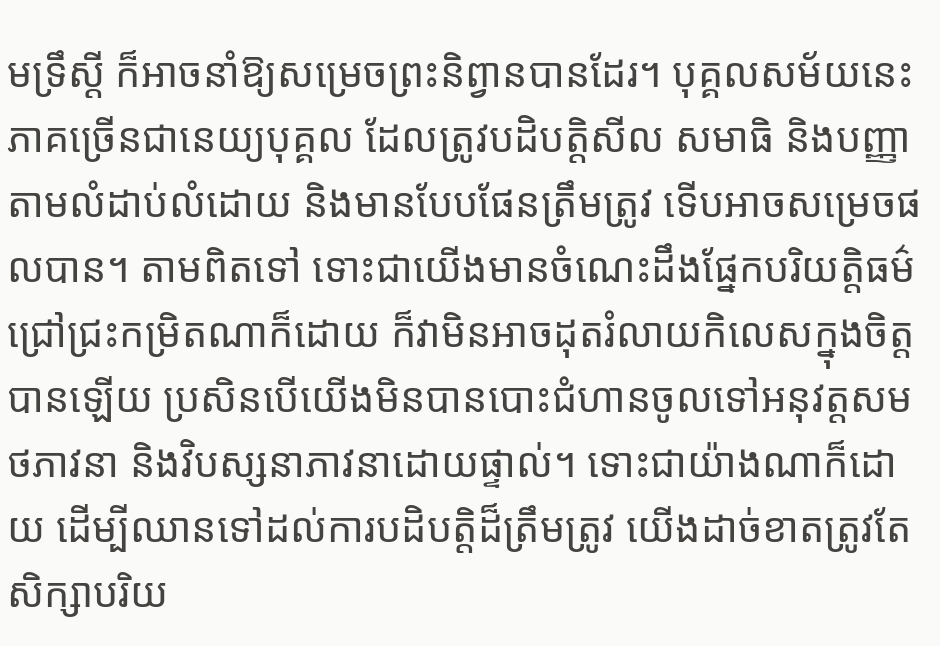មទ្រឹស្ដី ក៏អាចនាំឱ្យសម្រេចព្រះនិព្វានបានដែរ។ បុគ្គលសម័យនេះភាគច្រើនជានេយ្យបុគ្គល ដែលត្រូវបដិបត្តិសីល សមាធិ និងបញ្ញាតាមលំដាប់លំដោយ និងមានបែបផែនត្រឹមត្រូវ ទើបអាចសម្រេចផលបាន។ តាមពិតទៅ ទោះជាយើងមានចំណេះដឹងផ្នែកបរិយត្តិធម៌ជ្រៅជ្រះកម្រិតណាក៏ដោយ ក៏វាមិនអាចដុតរំលាយកិលេសក្នុងចិត្តបានឡើយ ប្រសិនបើយើងមិនបានបោះជំហានចូលទៅអនុវត្តសមថភាវនា និងវិបស្សនាភាវនាដោយផ្ទាល់។ ទោះជាយ៉ាងណាក៏ដោយ ដើម្បីឈានទៅដល់ការបដិបត្តិដ៏ត្រឹមត្រូវ យើងដាច់ខាតត្រូវតែសិក្សាបរិយ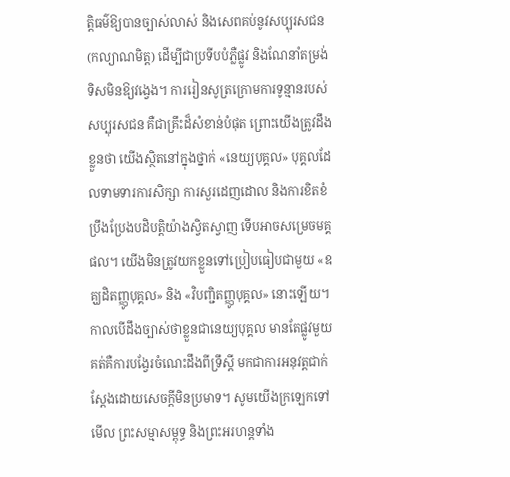ត្តិធម៌ឱ្យបានច្បាស់លាស់ និងសេពគប់នូវសប្បុរសជន (កល្យាណមិត្ត) ដើម្បីជាប្រទីបបំភ្លឺផ្លូវ និងណែនាំតម្រង់ទិសមិនឱ្យវង្វេង។ ការរៀនសូត្រក្រោមការទូន្មានរបស់សប្បុរសជន គឺជាគ្រឹះដ៏សំខាន់បំផុត ព្រោះយើងត្រូវដឹងខ្លួនថា យើងស្ថិតនៅក្នុងថ្នាក់ «នេយ្យបុគ្គល» បុគ្គលដែលទាមទារការសិក្សា ការសួរដេញដោល និងការខិតខំប្រឹងប្រែងបដិបត្តិយ៉ាងស្វិតស្វាញ ទើបអាចសម្រេចមគ្គផល។ យើងមិនត្រូវយកខ្លួនទៅប្រៀបធៀបជាមួយ «ឧគ្ឃដិតញ្ញូបុគ្គល» និង «វិបញ្ជិតញ្ញូបុគ្គល» នោះឡើយ។ កាលបើដឹងច្បាស់ថាខ្លួនជានេយ្យបុគ្គល មានតែផ្លូវមួយគត់គឺការបង្វែរចំណេះដឹងពីទ្រឹស្ដី មកជាការអនុវត្តជាក់ស្តែងដោយសេចក្តីមិនប្រមាទ។ សូមយើងក្រឡេកទៅមើល ព្រះសម្មាសម្ពុទ្ធ និងព្រះអរហន្តទាំង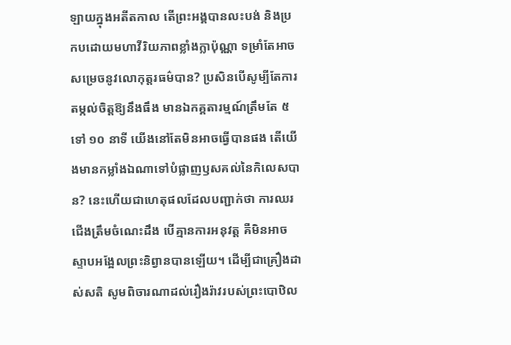ឡាយក្នុងអតីតកាល តើព្រះអង្គបានលះបង់ និងប្រកបដោយមហាវីរិយភាពខ្លាំងក្លាប៉ុណ្ណា ទម្រាំតែអាចសម្រេចនូវលោកុត្តរធម៌បាន? ប្រសិនបើសូម្បីតែការតម្កល់ចិត្តឱ្យនឹងធឹង មានឯកគ្គតារម្មណ៍ត្រឹមតែ ៥ ទៅ ១០ នាទី យើងនៅតែមិនអាចធ្វើបានផង តើយើងមានកម្លាំងឯណាទៅបំផ្លាញឫសគល់នៃកិលេសបាន? នេះហើយជាហេតុផលដែលបញ្ជាក់ថា ការឈរជើងត្រឹមចំណេះដឹង បើគ្មានការអនុវត្ត គឺមិនអាចស្ទាបអង្អែលព្រះនិព្វានបានឡើយ។ ដើម្បីជាគ្រឿងដាស់សតិ សូមពិចារណាដល់រឿងរ៉ាវរបស់ព្រះបោឋិល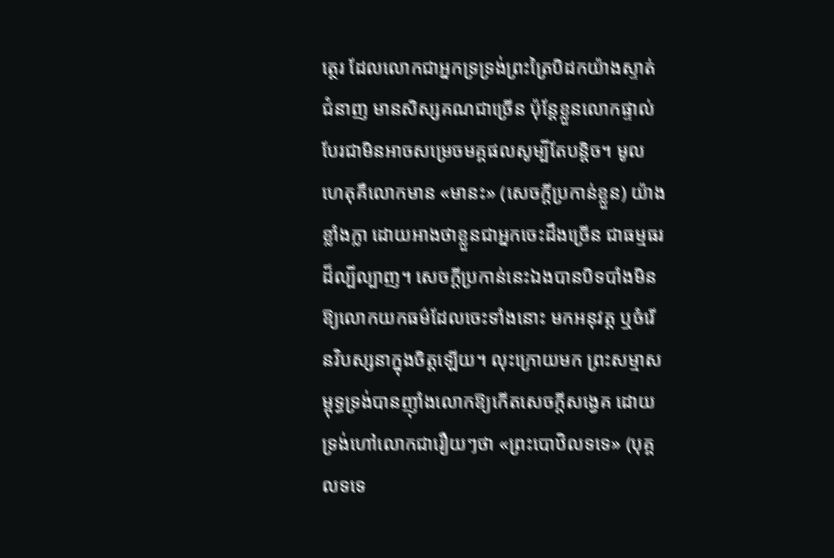ត្ថេរ ដែលលោកជាអ្នកទ្រទ្រង់ព្រះត្រៃបិដកយ៉ាងស្ទាត់ជំនាញ មានសិស្សគណជាច្រើន ប៉ុន្តែខ្លួនលោកផ្ទាល់បែរជាមិនអាចសម្រេចមគ្គផលសូម្បីតែបន្តិច។ មូលហេតុគឺលោកមាន «មានះ» (សេចក្តីប្រកាន់ខ្លួន) យ៉ាងខ្លាំងក្លា ដោយអាងថាខ្លួនជាអ្នកចេះដឹងច្រើន ជាធម្មធរដ៏ល្បីល្បាញ។ សេចក្តីប្រកាន់នេះឯងបានបិទបាំងមិនឱ្យលោកយកធម៌ដែលចេះទាំងនោះ មកអនុវត្ត ឬចំរើនវិបស្សនាក្នុងចិត្តឡើយ។ លុះក្រោយមក ព្រះសម្មាសម្ពុទ្ធទ្រង់បានញ៉ាំងលោកឱ្យកើតសេចក្តីសង្វេគ ដោយទ្រង់ហៅលោកជារឿយៗថា «ព្រះបោឋិលទទេ» (បុគ្គលទទេ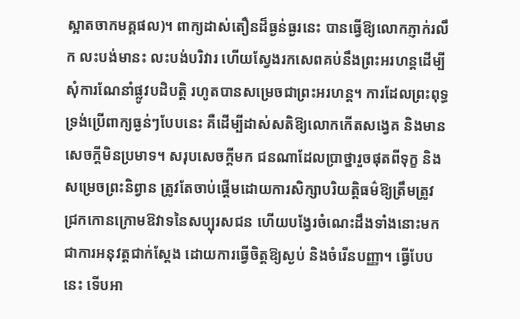ស្អាតចាកមគ្គផល)។ ពាក្យដាស់តឿនដ៏ធ្ងន់ធ្ងរនេះ បានធ្វើឱ្យលោកភ្ញាក់រលឹក លះបង់មានះ លះបង់បរិវារ ហើយស្វែងរកសេពគប់នឹងព្រះអរហន្តដើម្បីសុំការណែនាំផ្លូវបដិបត្តិ រហូតបានសម្រេចជាព្រះអរហន្ត។ ការដែលព្រះពុទ្ធទ្រង់ប្រើពាក្យធ្ងន់ៗបែបនេះ គឺដើម្បីដាស់សតិឱ្យលោកកើតសង្វេគ និងមានសេចក្តីមិនប្រមាទ។ សរុបសេចក្តីមក ជនណាដែលប្រាថ្នារួចផុតពីទុក្ខ និងសម្រេចព្រះនិព្វាន ត្រូវតែចាប់ផ្តើមដោយការសិក្សាបរិយត្តិធម៌ឱ្យត្រឹមត្រូវ ជ្រកកោនក្រោមឱវាទនៃសប្បុរសជន ហើយបង្វែរចំណេះដឹងទាំងនោះមកជាការអនុវត្តជាក់ស្តែង ដោយការធ្វើចិត្តឱ្យស្ងប់ និងចំរើនបញ្ញា។ ធ្វើបែបនេះ ទើបអា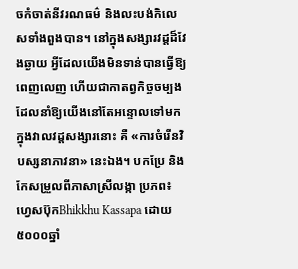ចកំចាត់នីវរណធម៌ និងលះបង់កិលេសទាំងពួងបាន។ នៅក្នុងសង្សារវដ្តដ៏វែងឆ្ងាយ អ្វីដែលយើងមិនទាន់បានធ្វើឱ្យពេញលេញ ហើយជាកាតព្វកិច្ចចម្បងដែលនាំឱ្យយើងនៅតែអន្ទោលទៅមកក្នុងវាលវដ្តសង្សារនោះ គឺ «ការចំរើនវិបស្សនាភាវនា» នេះឯង។ បកប្រែ និងកែសម្រួលពីភាសាស្រីលង្កា ប្រភព៖ ហ្វេសប៊ុកBhikkhu Kassapa ដោយ៥០០០ឆ្នាំ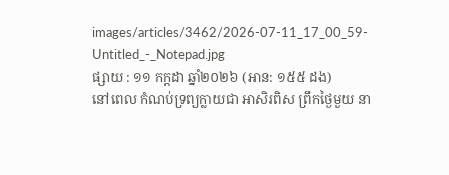images/articles/3462/2026-07-11_17_00_59-Untitled_-_Notepad.jpg
ផ្សាយ : ១១ កក្តដា ឆ្នាំ២០២៦ (អាន: ១៥៥ ដង)
នៅពេល កំណប់ទ្រព្យក្លាយជា អាសិរពិស ព្រឹកថ្ងៃមួយ នា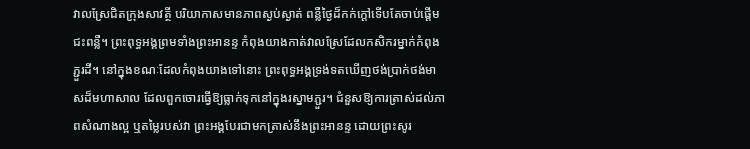វាលស្រែជិតក្រុងសាវត្ថី បរិយាកាសមានភាពស្ងប់ស្ងាត់ ពន្លឺថ្ងៃដ៏កក់ក្តៅទើបតែចាប់ផ្តើមជះពន្លឺ។ ព្រះពុទ្ធអង្គព្រមទាំងព្រះអានន្ទ កំពុងយាងកាត់វាលស្រែដែលកសិករម្នាក់កំពុងភ្ជួរដី។ នៅក្នុងខណៈដែលកំពុងយាងទៅនោះ ព្រះពុទ្ធអង្គទ្រង់ទតឃើញថង់ប្រាក់ថង់មាសដ៏មហាសាល ដែលពួកចោរធ្វើឱ្យធ្លាក់ទុកនៅក្នុងរស្នាមភ្ជួរ។ ជំនួសឱ្យការត្រាស់ដល់ភាពសំណាងល្អ ឬតម្លៃរបស់វា ព្រះអង្គបែរជាមកត្រាស់នឹងព្រះអានន្ទ ដោយព្រះសូរ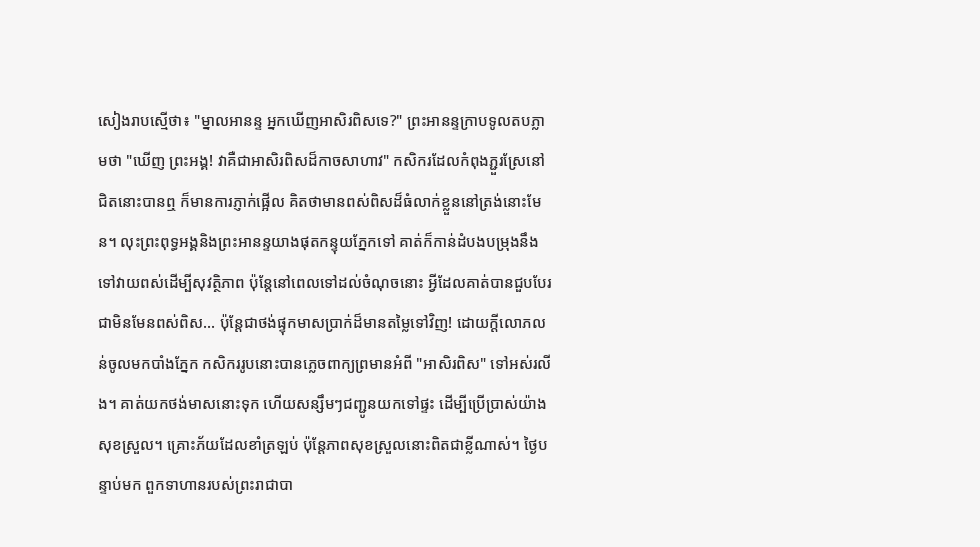សៀងរាបស្មើថា៖ "ម្នាលអានន្ទ អ្នកឃើញអាសិរពិសទេ?" ព្រះអានន្ទក្រាបទូលតបភ្លាមថា "ឃើញ ព្រះអង្គ! វាគឺជាអាសិរពិសដ៏កាចសាហាវ" កសិករដែលកំពុងភ្ជួរស្រែនៅជិតនោះបានឮ ក៏មានការភ្ញាក់ផ្អើល គិតថាមានពស់ពិសដ៏ធំលាក់ខ្លួននៅត្រង់នោះមែន។ លុះព្រះពុទ្ធអង្គនិងព្រះអានន្ទយាងផុតកន្ទុយភ្នែកទៅ គាត់ក៏កាន់ដំបងបម្រុងនឹងទៅវាយពស់ដើម្បីសុវត្ថិភាព ប៉ុន្តែនៅពេលទៅដល់ចំណុចនោះ អ្វីដែលគាត់បានជួបបែរជាមិនមែនពស់ពិស... ប៉ុន្តែជាថង់ផ្ទុកមាសប្រាក់ដ៏មានតម្លៃទៅវិញ! ដោយក្តីលោភលន់ចូលមកបាំងភ្នែក កសិកររូបនោះបានភ្លេចពាក្យព្រមានអំពី "អាសិរពិស" ទៅអស់រលីង។ គាត់យកថង់មាសនោះទុក ហើយសន្សឹមៗជញ្ជូនយកទៅផ្ទះ ដើម្បីប្រើប្រាស់យ៉ាងសុខស្រួល។ គ្រោះភ័យដែលខាំត្រឡប់ ប៉ុន្តែភាពសុខស្រួលនោះពិតជាខ្លីណាស់។ ថ្ងៃបន្ទាប់មក ពួកទាហានរបស់ព្រះរាជាបា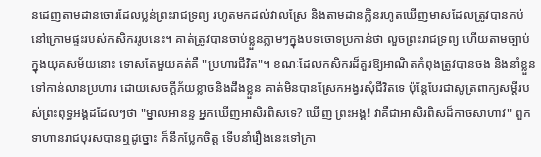នដេញតាមដានចោរដែលប្លន់ព្រះរាជទ្រព្យ រហូតមកដល់វាលស្រែ និងតាមដានក្លិនរហូតឃើញមាសដែលត្រូវបានកប់នៅក្រោមផ្ទះរបស់កសិកររូបនេះ។ គាត់ត្រូវបានចាប់ខ្លួនភ្លាមៗក្នុងបទចោទប្រកាន់ថា លួចព្រះរាជទ្រព្យ ហើយតាមច្បាប់ក្នុងយុគសម័យនោះ ទោសតែមួយគត់គឺ "ប្រហារជីវិត"។ ខណៈដែលកសិករដ៏គួរឱ្យអាណិតកំពុងត្រូវបានចង និងនាំខ្លួនទៅកាន់លានប្រហារ ដោយសេចក្តីភ័យខ្លាចនិងដឹងខ្លួន គាត់មិនបានស្រែកអង្វរសុំជីវិតទេ ប៉ុន្តែបែរជាសូត្រពាក្យសម្តីរបស់ព្រះពុទ្ធអង្គដដែលៗថា "ម្នាលអានន្ទ អ្នកឃើញអាសិរពិសទេ? ឃើញ ព្រះអង្គ! វាគឺជាអាសិរពិសដ៏កាចសាហាវ" ពួកទាហានរាជបុរសបានឮដូច្នោះ ក៏នឹកប្លែកចិត្ត ទើបនាំរឿងនេះទៅក្រា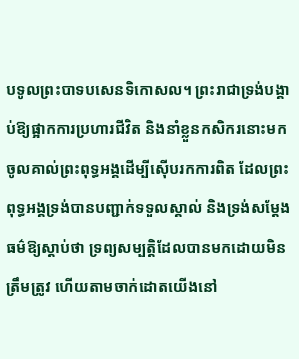បទូលព្រះបាទបសេនទិកោសល។ ព្រះរាជាទ្រង់បង្គាប់ឱ្យផ្អាកការប្រហារជីវិត និងនាំខ្លួនកសិករនោះមកចូលគាល់ព្រះពុទ្ធអង្គដើម្បីស៊ើបរកការពិត ដែលព្រះពុទ្ធអង្គទ្រង់បានបញ្ជាក់ទទួលស្គាល់ និងទ្រង់សម្តែងធម៌ឱ្យស្តាប់ថា ទ្រព្យសម្បត្តិដែលបានមកដោយមិនត្រឹមត្រូវ ហើយតាមចាក់ដោតយើងនៅ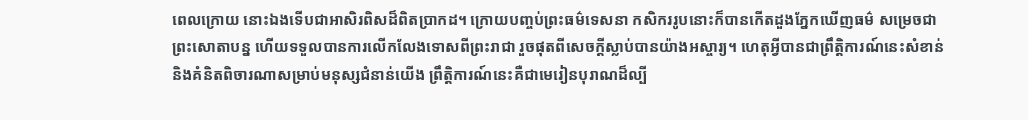ពេលក្រោយ នោះឯងទើបជាអាសិរពិសដ៏ពិតប្រាកដ។ ក្រោយបញ្ចប់ព្រះធម៌ទេសនា កសិកររូបនោះក៏បានកើតដួងភ្នែកឃើញធម៌ សម្រេចជាព្រះសោតាបន្ន ហើយទទួលបានការលើកលែងទោសពីព្រះរាជា រួចផុតពីសេចក្តីស្លាប់បានយ៉ាងអស្ចារ្យ។ ហេតុអ្វីបានជាព្រឹត្តិការណ៍នេះសំខាន់ និងគំនិតពិចារណាសម្រាប់មនុស្សជំនាន់យើង ព្រឹត្តិការណ៍នេះគឺជាមេរៀនបុរាណដ៏ល្បី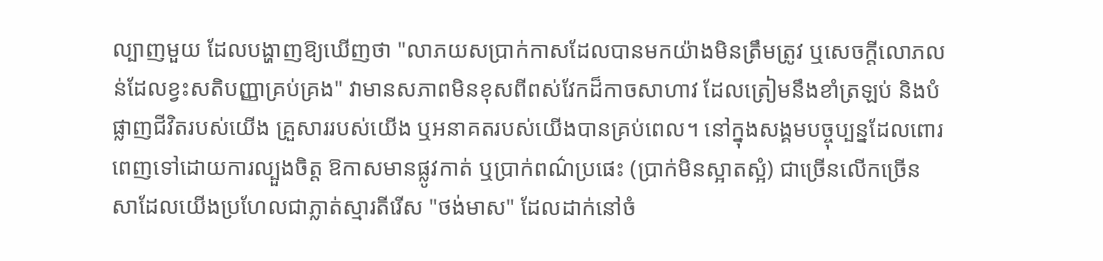ល្បាញមួយ ដែលបង្ហាញឱ្យឃើញថា "លាភយសប្រាក់កាសដែលបានមកយ៉ាងមិនត្រឹមត្រូវ ឬសេចក្តីលោភលន់ដែលខ្វះសតិបញ្ញាគ្រប់គ្រង" វាមានសភាពមិនខុសពីពស់វែកដ៏កាចសាហាវ ដែលត្រៀមនឹងខាំត្រឡប់ និងបំផ្លាញជីវិតរបស់យើង គ្រួសាររបស់យើង ឬអនាគតរបស់យើងបានគ្រប់ពេល។ នៅក្នុងសង្គមបច្ចុប្បន្នដែលពោរពេញទៅដោយការល្បួងចិត្ត ឱកាសមានផ្លូវកាត់ ឬប្រាក់ពណ៌ប្រផេះ (ប្រាក់មិនស្អាតស្អំ) ជាច្រើនលើកច្រើនសាដែលយើងប្រហែលជាភ្លាត់ស្មារតីរើស "ថង់មាស" ដែលដាក់នៅចំ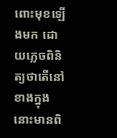ពោះមុខឡើងមក ដោយភ្លេចពិនិត្យថាតើនៅខាងក្នុងនោះមានពិ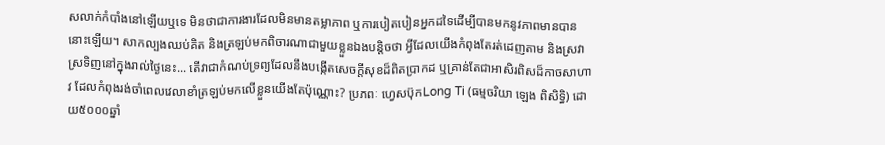សលាក់កំបាំងនៅឡើយឬទេ មិនថាជាការងារដែលមិនមានតម្លាភាព ឬការបៀតបៀនអ្នកដទៃដើម្បីបានមកនូវភាពមានបាននោះឡើយ។ សាកល្បងឈប់គិត និងត្រឡប់មកពិចារណាជាមួយខ្លួនឯងបន្តិចថា អ្វីដែលយើងកំពុងតែរត់ដេញតាម និងស្រវាស្រទិញនៅក្នុងរាល់ថ្ងៃនេះ... តើវាជាកំណប់ទ្រព្យដែលនឹងបង្កើតសេចក្តីសុខដ៏ពិតប្រាកដ ឬគ្រាន់តែជាអាសិរពិសដ៏កាចសាហាវ ដែលកំពុងរង់ចាំពេលវេលាខាំត្រឡប់មកលើខ្លួនយើងតែប៉ុណ្ណោះ? ប្រភពៈ ហ្វេសប៊ុកLong Ti (ធម្មចរិយា ឡេង ពិសិទ្ធិ) ដោយ៥០០០ឆ្នាំ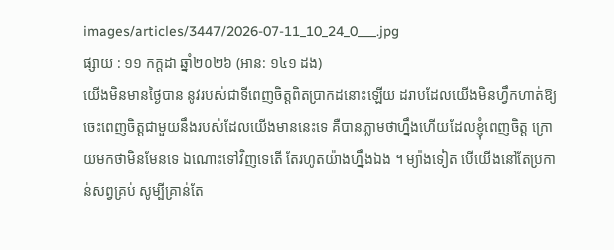images/articles/3447/2026-07-11_10_24_0___.jpg
ផ្សាយ : ១១ កក្តដា ឆ្នាំ២០២៦ (អាន: ១៤១ ដង)
យើងមិនមានថ្ងៃបាន នូវរបស់ជាទីពេញចិត្តពិតប្រាកដនោះឡើយ ដរាបដែលយើងមិនហ្វឹកហាត់ឱ្យចេះពេញចិត្តជាមួយនឹងរបស់ដែលយើងមាននេះទេ គឺបានភ្លាមថាហ្នឹងហើយដែលខ្ញុំពេញចិត្ត ក្រោយមកថាមិនមែនទេ ឯណោះទៅវិញទេតើ តែរហូតយ៉ាងហ្នឹងឯង ។ ម្យ៉ាងទៀត បើយើងនៅតែប្រកាន់សព្វគ្រប់ សូម្បីគ្រាន់តែ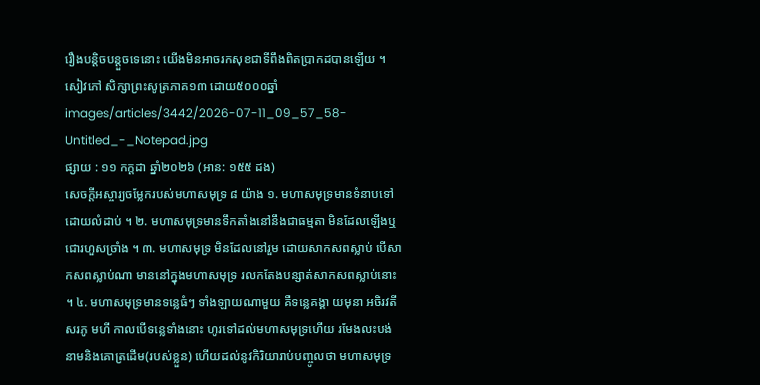រឿងបន្តិចបន្តួចទេនោះ យើងមិនអាចរកសុខជាទីពឹងពិតប្រាកដបានឡើយ ។ សៀវភៅ សិក្សាព្រះសូត្រភាគ១៣ ដោយ៥០០០ឆ្នាំ
images/articles/3442/2026-07-11_09_57_58-Untitled_-_Notepad.jpg
ផ្សាយ : ១១ កក្តដា ឆ្នាំ២០២៦ (អាន: ១៥៥ ដង)
សេចក្ដីអស្ចារ្យចម្លែករបស់មហាសមុទ្រ ៨ យ៉ាង ១. មហាសមុទ្រមានទំនាបទៅដោយលំដាប់ ។ ២. មហាសមុទ្រមានទឹកតាំងនៅនឹងជាធម្មតា មិនដែលឡើងឬ ជោរហួសច្រាំង ។ ៣. មហាសមុទ្រ មិនដែលនៅរួម ដោយសាកសពស្លាប់ បើសាកសពស្លាប់ណា មាននៅក្នុងមហាសមុទ្រ រលកតែងបន្សាត់សាកសពស្លាប់នោះ ។ ៤. មហាសមុទ្រមានទន្លេធំៗ ទាំងឡាយណាមួយ គឺទន្លេគង្គា យមុនា អចិរវតីសរភូ មហី កាលបើទន្លេទាំងនោះ ហូរទៅដល់មហាសមុទ្រហើយ រមែងលះបង់នាមនិងគោត្រដើម(របស់ខ្លួន) ហើយដល់នូវកិរិយារាប់បញ្ចូលថា មហាសមុទ្រ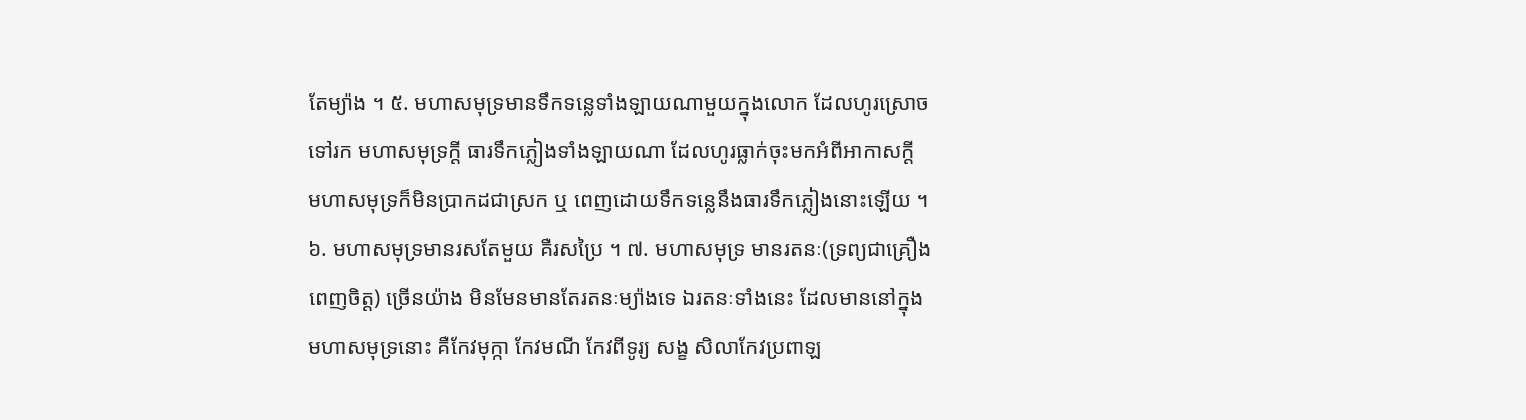តែម្យ៉ាង ។ ៥. មហាសមុទ្រមានទឹកទន្លេទាំងឡាយណាមួយក្នុងលោក ដែលហូរស្រោចទៅរក មហាសមុទ្រក្ដី ធារទឹកភ្លៀងទាំងឡាយណា ដែលហូរធ្លាក់ចុះមកអំពីអាកាសក្ដី មហាសមុទ្រក៏មិនប្រាកដជាស្រក ឬ ពេញដោយទឹកទន្លេនឹងធារទឹកភ្លៀងនោះឡើយ ។ ៦. មហាសមុទ្រមានរសតែមួយ គឺរសប្រៃ ។ ៧. មហាសមុទ្រ មានរតនៈ(ទ្រព្យជាគ្រឿងពេញចិត្ត) ច្រើនយ៉ាង មិនមែនមានតែរតនៈម្យ៉ាងទេ ឯរតនៈទាំងនេះ ដែលមាននៅក្នុងមហាសមុទ្រនោះ គឺកែវមុក្កា កែវមណី កែវពីទូរ្យ សង្ខ សិលាកែវប្រពាឡ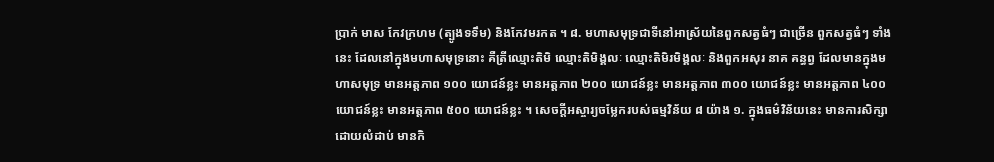ប្រាក់ មាស កែវក្រហម (ត្បូងទទឹម) និងកែវមរកត ។ ៨. មហាសមុទ្រជាទីនៅអាស្រ័យនៃពួកសត្វធំៗ ជាច្រើន ពួកសត្វធំៗ ទាំងនេះ ដែលនៅក្នុងមហាសមុទ្រនោះ គឺត្រីឈ្មោះតិមិ ឈ្មោះតិមិង្គលៈ ឈ្មោះតិមិរមិង្គលៈ និងពួកអសុរ នាគ គន្ធព្វ ដែលមានក្នុងមហាសមុទ្រ មានអត្តភាព ១០០ យោជន៍ខ្លះ មានអត្តភាព ២០០ យោជន៍ខ្លះ មានអត្តភាព ៣០០ យោជន៍ខ្លះ មានអត្តភាព ៤០០ យោជន៍ខ្លះ មានអត្តភាព ៥០០ យោជន៍ខ្លះ ។ សេចក្ដីអស្ចារ្យចម្លែករបស់ធម្មវិន័យ ៨ យ៉ាង ១. ក្នុងធម៌វិន័យនេះ មានការសិក្សាដោយលំដាប់ មានកិ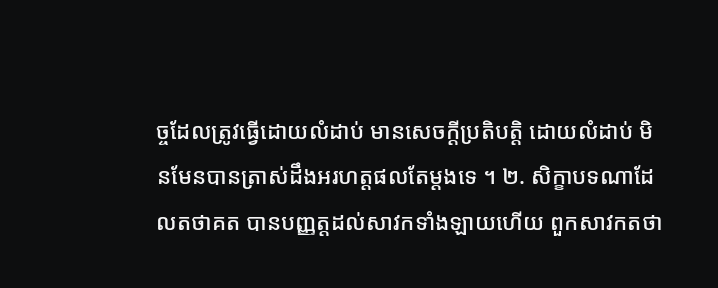ច្ចដែលត្រូវធ្វើដោយលំដាប់ មានសេចក្ដីប្រតិបត្តិ ដោយលំដាប់ មិនមែនបានត្រាស់ដឹងអរហត្តផលតែម្ដងទេ ។ ២. សិក្ខាបទណាដែលតថាគត បានបញ្ញត្តដល់សាវកទាំងឡាយហើយ ពួកសាវកតថា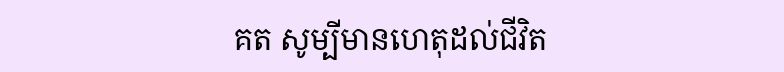គត សូម្បីមានហេតុដល់ជីវិត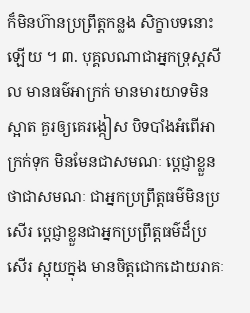ក៏មិនហ៊ានប្រព្រឹត្តកន្លង សិក្ខាបទនោះឡើយ ។ ៣. បុគ្គលណាជាអ្នកទ្រុស្ដសីល មានធម៌អាក្រក់ មានមារយាទមិនស្អាត គួរឲ្យគេរង្កៀស បិទបាំងអំពើអាក្រក់ទុក មិនមែនជាសមណៈ ប្ដេជ្ញាខ្លួនថាជាសមណៈ ជាអ្នកប្រព្រឹត្តធម៌មិនប្រសើរ ប្ដេជ្ញាខ្លួនជាអ្នកប្រព្រឹត្តធម៌ដ៏ប្រសើរ ស្អុយក្នុង មានចិត្តជោកដោយរាគៈ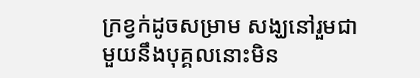ក្រខ្វក់ដូចសម្រាម សង្ឃនៅរួមជាមួយនឹងបុគ្គលនោះមិន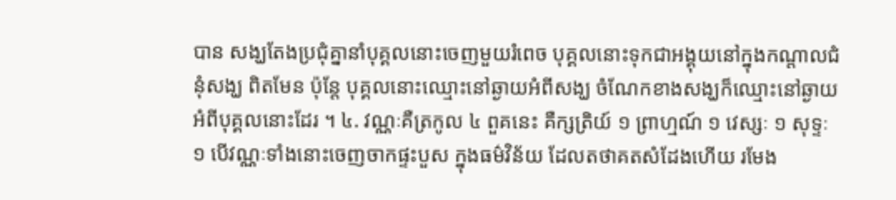បាន សង្ឃតែងប្រជុំគ្នានាំបុគ្គលនោះចេញមួយរំពេច បុគ្គលនោះទុកជាអង្គុយនៅក្នុងកណ្ដាលជំនុំសង្ឃ ពិតមែន ប៉ុន្តែ បុគ្គលនោះឈ្មោះនៅឆ្ងាយអំពីសង្ឃ ចំណែកខាងសង្ឃក៏ឈ្មោះនៅឆ្ងាយអំពីបុគ្គលនោះដែរ ។ ៤. វណ្ណៈគឺត្រកូល ៤ ពួគនេះ គឺក្សត្រិយ៍ ១ ព្រាហ្មណ៍ ១ វេស្សៈ ១ សុទ្ទៈ ១ បើវណ្ណៈទាំងនោះចេញចាកផ្ទះបួស ក្នុងធម៌វិន័យ ដែលតថាគតសំដែងហើយ រមែង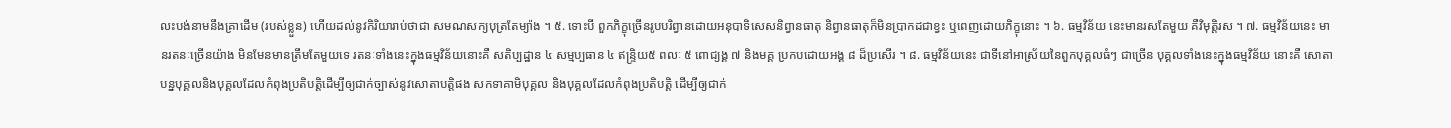លះបង់នាមនឹងគ្រាដើម (របស់ខ្លួន) ហើយដល់នូវកិរិយារាប់ថាជា សមណសក្យបុត្រតែម្យ៉ាង ។ ៥. ទោះបី ពួកភិក្ខុច្រើនរូបបរិព្វានដោយអនុបាទិសេសនិព្វានធាតុ និព្វានធាតុក៏មិនប្រាកដជាខ្វះ ឬពេញដោយភិក្ខុនោះ ។ ៦. ធម្មវិន័យ នេះមានរសតែមួយ គឺវិមុត្តិរស ។ ៧. ធម្មវិន័យនេះ មានរតនៈច្រើនយ៉ាង មិនមែនមានត្រឹមតែមួយទេ រតនៈទាំងនេះក្នុងធម្មវិន័យនោះគឺ សតិប្បដ្ឋាន ៤ សម្មប្បធាន ៤ ឥន្ទ្រិយ៥ ពលៈ ៥ ពោជ្យង្គ ៧ និងមគ្គ ប្រកបដោយអង្គ ៨ ដ៏ប្រសើរ ។ ៨. ធម្មវិន័យនេះ ជាទីនៅអាស្រ័យនៃពួកបុគ្គលធំៗ ជាច្រើន បុគ្គលទាំងនេះក្នុងធម្មវិន័យ នោះគឺ សោតាបន្នបុគ្គលនិងបុគ្គលដែលកំពុងប្រតិបត្តិដើម្បីឲ្យជាក់ច្បាស់នូវសោតាបត្តិផង សកទាគាមិបុគ្គល និងបុគ្គលដែលកំពុងប្រតិបត្តិ ដើម្បីឲ្យជាក់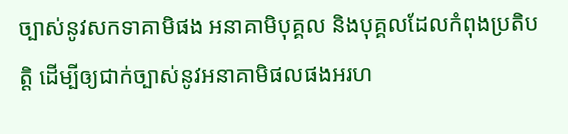ច្បាស់នូវសកទាគាមិផង អនាគាមិបុគ្គល និងបុគ្គលដែលកំពុងប្រតិបត្តិ ដើម្បីឲ្យជាក់ច្បាស់នូវអនាគាមិផលផងអរហ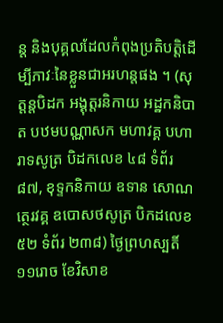ន្ដ និងបុគ្គលដែលកំពុងប្រតិបត្តិដើម្បីភាវៈនៃខ្លួនជាអរហន្ដផង ។ (សុត្តន្តបិដក អង្គុត្តរនិកាយ អដ្ឋកនិបាត បឋមបណ្ណាសក មហាវគ្គ បហារាទសូត្រ បិដកលេខ ៤៨ ទំព័រ ៨៧, ខុទ្ទកនិកាយ ឧទាន សោណត្ថេរវគ្គ ឧបោសថសូត្រ បិកដលេខ ៥២ ទំព័រ ២៣៨) ថ្ងៃព្រហស្បតិ៍ ១១រោច ខែវិសាខ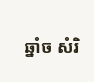ឆ្នាំច សំរិ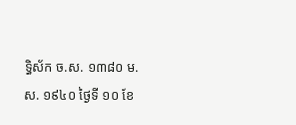ទ្ធិស័ក ច.ស. ១៣៨០ ម.ស. ១៩៤០ ថ្ងៃទី ១០ ខែ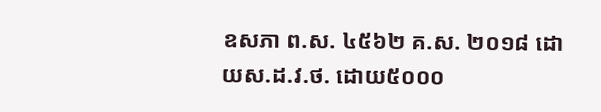ឧសភា ព.ស. ៤៥៦២ គ.ស. ២០១៨ ដោយស.ដ.វ.ថ. ដោយ៥០០០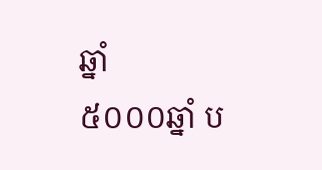ឆ្នាំ
៥០០០ឆ្នាំ ប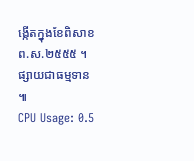ង្កើតក្នុងខែពិសាខ ព.ស.២៥៥៥ ។ ផ្សាយជាធម្មទាន ៕
CPU Usage: 0.5